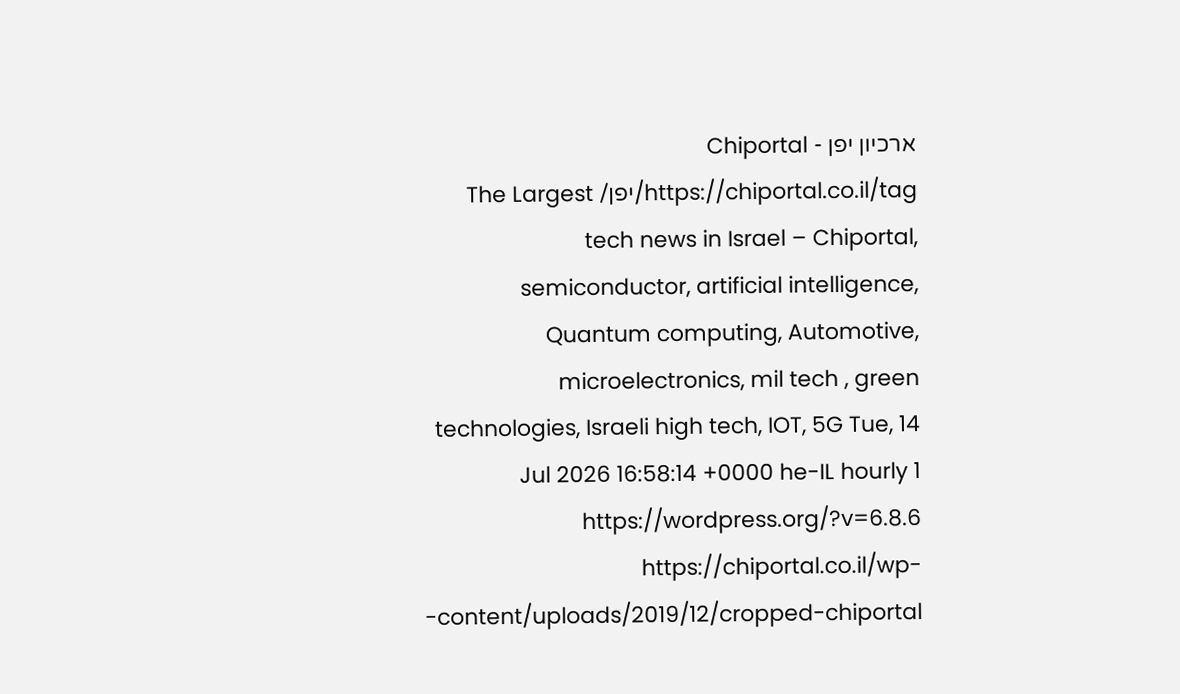ארכיון יפן - Chiportal https://chiportal.co.il/tag/יפן/ The Largest tech news in Israel – Chiportal, semiconductor, artificial intelligence, Quantum computing, Automotive, microelectronics, mil tech , green technologies, Israeli high tech, IOT, 5G Tue, 14 Jul 2026 16:58:14 +0000 he-IL hourly 1 https://wordpress.org/?v=6.8.6 https://chiportal.co.il/wp-content/uploads/2019/12/cropped-chiportal-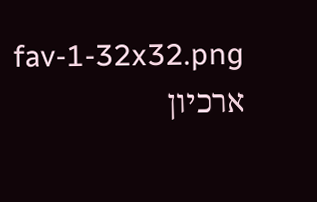fav-1-32x32.png ארכיון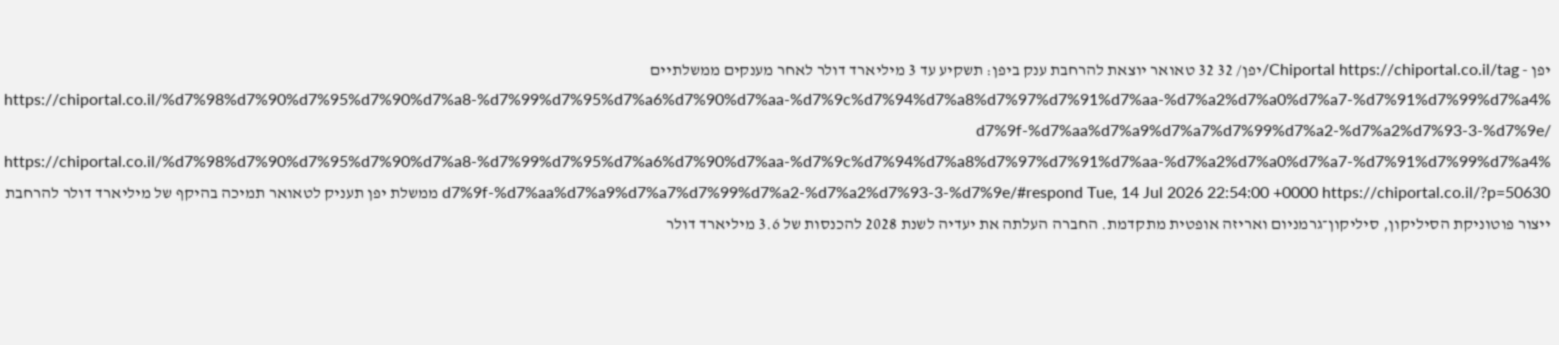יפן - Chiportal https://chiportal.co.il/tag/יפן/ 32 32 טאואר יוצאת להרחבת ענק ביפן: תשקיע עד 3 מיליארד דולר לאחר מענקים ממשלתיים https://chiportal.co.il/%d7%98%d7%90%d7%95%d7%90%d7%a8-%d7%99%d7%95%d7%a6%d7%90%d7%aa-%d7%9c%d7%94%d7%a8%d7%97%d7%91%d7%aa-%d7%a2%d7%a0%d7%a7-%d7%91%d7%99%d7%a4%d7%9f-%d7%aa%d7%a9%d7%a7%d7%99%d7%a2-%d7%a2%d7%93-3-%d7%9e/ https://chiportal.co.il/%d7%98%d7%90%d7%95%d7%90%d7%a8-%d7%99%d7%95%d7%a6%d7%90%d7%aa-%d7%9c%d7%94%d7%a8%d7%97%d7%91%d7%aa-%d7%a2%d7%a0%d7%a7-%d7%91%d7%99%d7%a4%d7%9f-%d7%aa%d7%a9%d7%a7%d7%99%d7%a2-%d7%a2%d7%93-3-%d7%9e/#respond Tue, 14 Jul 2026 22:54:00 +0000 https://chiportal.co.il/?p=50630 ממשלת יפן תעניק לטאואר תמיכה בהיקף של מיליארד דולר להרחבת ייצור פוטוניקת הסיליקון, סיליקון־גרמניום ואריזה אופטית מתקדמת. החברה העלתה את יעדיה לשנת 2028 להכנסות של 3.6 מיליארד דולר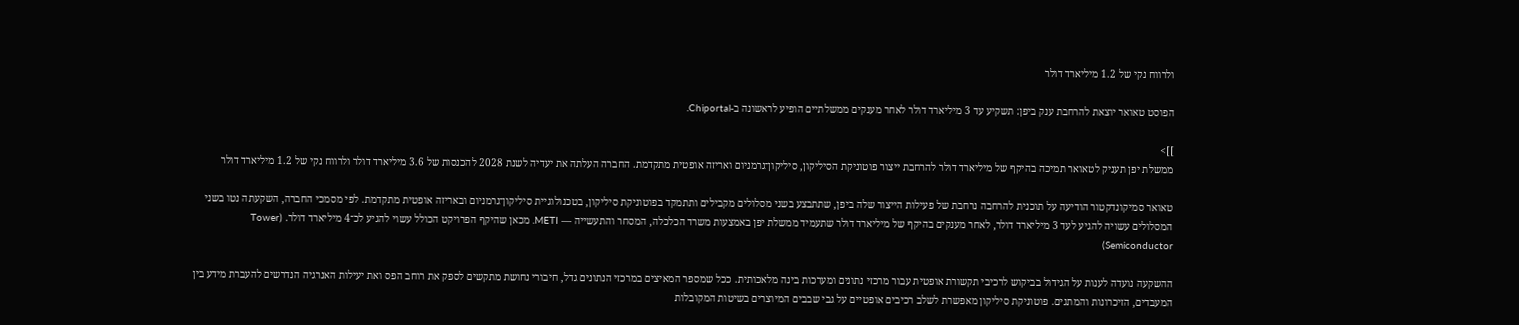ולרווח נקי של 1.2 מיליארד דולר

הפוסט טאואר יוצאת להרחבת ענק ביפן: תשקיע עד 3 מיליארד דולר לאחר מענקים ממשלתיים הופיע לראשונה ב-Chiportal.

]]>
ממשלת יפן תעניק לטאואר תמיכה בהיקף של מיליארד דולר להרחבת ייצור פוטוניקת הסיליקון, סיליקון־גרמניום ואריזה אופטית מתקדמת. החברה העלתה את יעדיה לשנת 2028 להכנסות של 3.6 מיליארד דולר ולרווח נקי של 1.2 מיליארד דולר

טאואר סמיקונדקטור הודיעה על תוכנית להרחבה נרחבת של פעילות הייצור שלה ביפן, שתתבצע בשני מסלולים מקבילים ותתמקד בפוטוניקת סיליקון, בטכנולוגיית סיליקון־גרמניום ובאריזה אופטית מתקדמת. לפי מסמכי החברה, השקעתה נטו בשני המסלולים עשויה להגיע לעד 3 מיליארד דולר, לאחר מענקים בהיקף של מיליארד דולר שתעמיד ממשלת יפן באמצעות משרד הכלכלה, המסחר והתעשייה — METI. מכאן שהיקף הפרויקט הכולל עשוי להגיע לכ־4 מיליארד דולר. (Tower Semiconductor)

ההשקעה נועדה לענות על הגידול בביקוש לרכיבי תקשורת אופטית עבור מרכזי נתונים ומערכות בינה מלאכותית. ככל שמספר המאיצים במרכזי הנתונים גדל, חיבורי נחושת מתקשים לספק את רוחב הפס ואת יעילות האנרגיה הנדרשים להעברת מידע בין המעבדים, הזיכרונות והמתגים. פוטוניקת סיליקון מאפשרת לשלב רכיבים אופטיים על גבי שבבים המיוצרים בשיטות המקובלות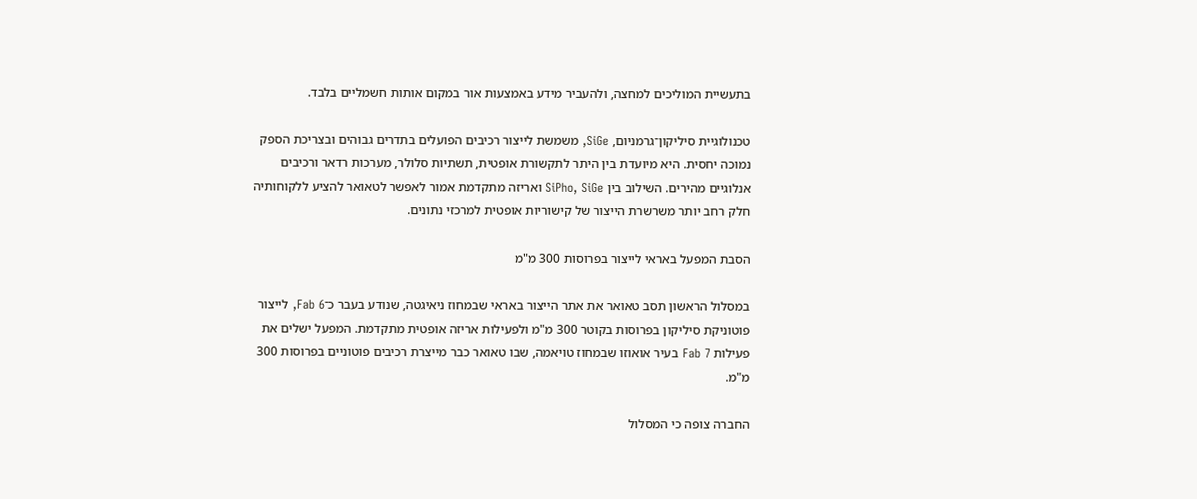בתעשיית המוליכים למחצה, ולהעביר מידע באמצעות אור במקום אותות חשמליים בלבד.

טכנולוגיית סיליקון־גרמניום, SiGe, משמשת לייצור רכיבים הפועלים בתדרים גבוהים ובצריכת הספק נמוכה יחסית. היא מיועדת בין היתר לתקשורת אופטית, תשתיות סלולר, מערכות רדאר ורכיבים אנלוגיים מהירים. השילוב בין SiPho, SiGe ואריזה מתקדמת אמור לאפשר לטאואר להציע ללקוחותיה חלק רחב יותר משרשרת הייצור של קישוריות אופטית למרכזי נתונים.

הסבת המפעל באראי לייצור בפרוסות 300 מ"מ

במסלול הראשון תסב טאואר את אתר הייצור באראי שבמחוז ניאיגטה, שנודע בעבר כ־Fab 6, לייצור פוטוניקת סיליקון בפרוסות בקוטר 300 מ"מ ולפעילות אריזה אופטית מתקדמת. המפעל ישלים את פעילות Fab 7 בעיר אואוזו שבמחוז טויאמה, שבו טאואר כבר מייצרת רכיבים פוטוניים בפרוסות 300 מ"מ.

החברה צופה כי המסלול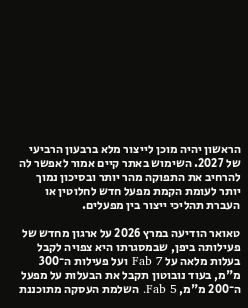הראשון יהיה מוכן לייצור מלא ברבעון הרביעי של 2027. השימוש באתר קיים אמור לאפשר לה להרחיב את התפוקה מהר יותר ובסיכון נמוך יותר לעומת הקמת מפעל חדש לחלוטין או העברת תהליכי ייצור בין מפעלים.

טאואר הודיעה במרץ 2026 על ארגון מחדש של פעילותה ביפן, שבמסגרתו היא צפויה לקבל בעלות מלאה על Fab 7 ועל פעילות ה־300 מ"מ, בעוד נובוטון תקבל את הבעלות על מפעל ה־200 מ"מ, Fab 5. השלמת העסקה מתוכננת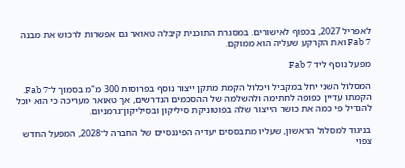לאפריל 2027, בכפוף לאישורים. במסגרת התוכנית קיבלה טאואר גם אפשרות לרכוש את מבנה Fab 7 ואת הקרקע שעליה הוא ממוקם.

מפעל נוסף ליד Fab 7

המסלול השני יחל במקביל ויכלול הקמת מתקן ייצור נוסף בפרוסות 300 מ"מ בסמוך ל־Fab 7. הקמתו עדיין כפופה לחתימה ולהשלמה של ההסכמים הנדרשים, אך טאואר מעריכה כי הוא יוכל להגדיל פי כמה את כושר הייצור שלה בפוטוניקת סיליקון ובסיליקון־גרמניום.

בניגוד למסלול הראשון, שעליו מתבססים יעדיה הפיננסיים של החברה ל־2028, המפעל החדש צפוי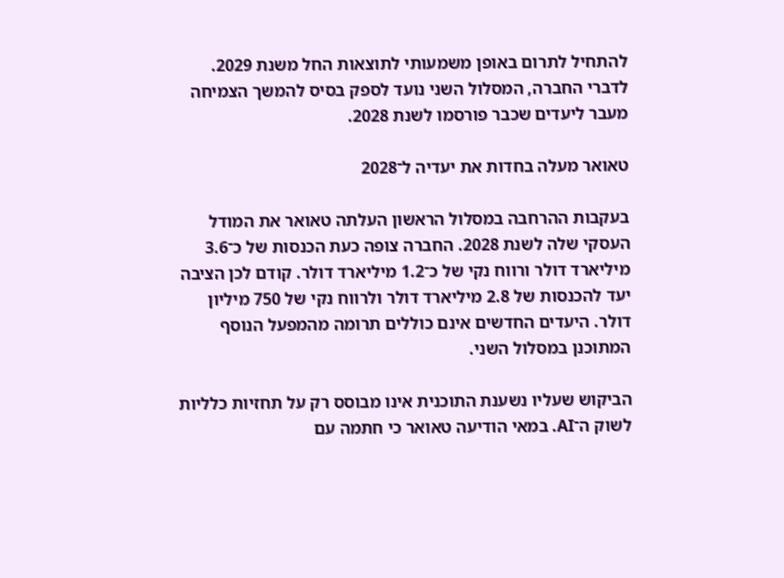להתחיל לתרום באופן משמעותי לתוצאות החל משנת 2029. לדברי החברה, המסלול השני נועד לספק בסיס להמשך הצמיחה מעבר ליעדים שכבר פורסמו לשנת 2028.

טאואר מעלה בחדות את יעדיה ל־2028

בעקבות ההרחבה במסלול הראשון העלתה טאואר את המודל העסקי שלה לשנת 2028. החברה צופה כעת הכנסות של כ־3.6 מיליארד דולר ורווח נקי של כ־1.2 מיליארד דולר. קודם לכן הציבה יעד להכנסות של 2.8 מיליארד דולר ולרווח נקי של 750 מיליון דולר. היעדים החדשים אינם כוללים תרומה מהמפעל הנוסף המתוכנן במסלול השני.

הביקוש שעליו נשענת התוכנית אינו מבוסס רק על תחזיות כלליות לשוק ה־AI. במאי הודיעה טאואר כי חתמה עם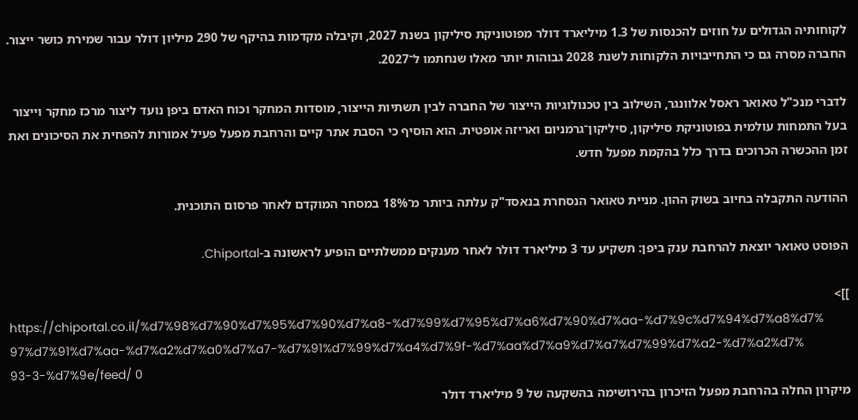לקוחותיה הגדולים על חוזים להכנסות של 1.3 מיליארד דולר מפוטוניקת סיליקון בשנת 2027, וקיבלה מקדמות בהיקף של 290 מיליון דולר עבור שמירת כושר ייצור. החברה מסרה גם כי התחייבויות הלקוחות לשנת 2028 גבוהות יותר מאלו שנחתמו ל־2027.

לדברי מנכ"ל טאואר ראסל אלוונגר, השילוב בין טכנולוגיות הייצור של החברה לבין תשתיות הייצור, מוסדות המחקר וכוח האדם ביפן נועד ליצור מרכז מחקר וייצור בעל התמחות עולמית בפוטוניקת סיליקון, סיליקון־גרמניום ואריזה אופטית. הוא הוסיף כי הסבת אתר קיים והרחבת מפעל פעיל אמורות להפחית את הסיכונים ואת זמן ההכשרה הכרוכים בדרך כלל בהקמת מפעל חדש.

ההודעה התקבלה בחיוב בשוק ההון. מניית טאואר הנסחרת בנאסד"ק עלתה ביותר מ־18% במסחר המוקדם לאחר פרסום התוכנית.

הפוסט טאואר יוצאת להרחבת ענק ביפן: תשקיע עד 3 מיליארד דולר לאחר מענקים ממשלתיים הופיע לראשונה ב-Chiportal.

]]>
https://chiportal.co.il/%d7%98%d7%90%d7%95%d7%90%d7%a8-%d7%99%d7%95%d7%a6%d7%90%d7%aa-%d7%9c%d7%94%d7%a8%d7%97%d7%91%d7%aa-%d7%a2%d7%a0%d7%a7-%d7%91%d7%99%d7%a4%d7%9f-%d7%aa%d7%a9%d7%a7%d7%99%d7%a2-%d7%a2%d7%93-3-%d7%9e/feed/ 0
מיקרון החלה בהרחבת מפעל הזיכרון בהירושימה בהשקעה של 9 מיליארד דולר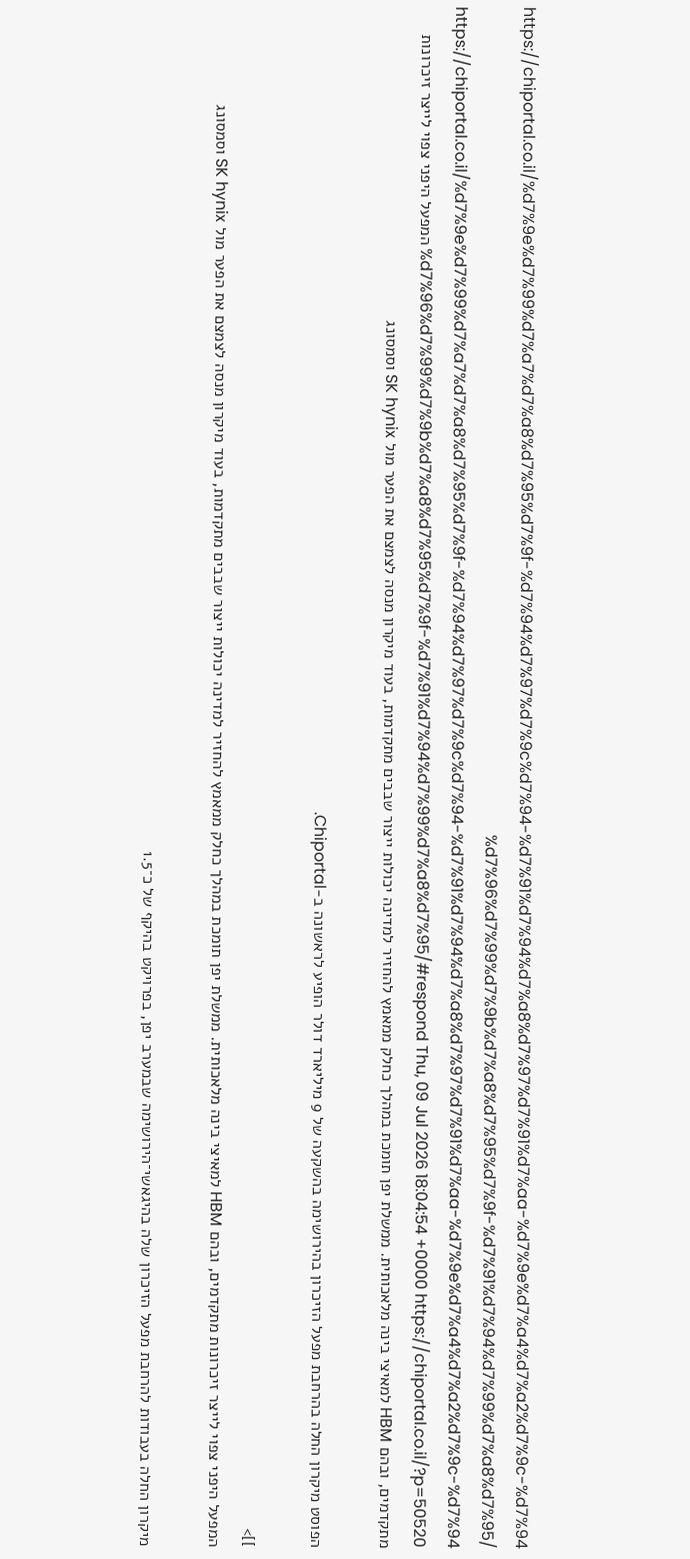https://chiportal.co.il/%d7%9e%d7%99%d7%a7%d7%a8%d7%95%d7%9f-%d7%94%d7%97%d7%9c%d7%94-%d7%91%d7%94%d7%a8%d7%97%d7%91%d7%aa-%d7%9e%d7%a4%d7%a2%d7%9c-%d7%94%d7%96%d7%99%d7%9b%d7%a8%d7%95%d7%9f-%d7%91%d7%94%d7%99%d7%a8%d7%95/ https://chiportal.co.il/%d7%9e%d7%99%d7%a7%d7%a8%d7%95%d7%9f-%d7%94%d7%97%d7%9c%d7%94-%d7%91%d7%94%d7%a8%d7%97%d7%91%d7%aa-%d7%9e%d7%a4%d7%a2%d7%9c-%d7%94%d7%96%d7%99%d7%9b%d7%a8%d7%95%d7%9f-%d7%91%d7%94%d7%99%d7%a8%d7%95/#respond Thu, 09 Jul 2026 18:04:54 +0000 https://chiportal.co.il/?p=50520 המפעל היפני צפוי לייצר זיכרונות מתקדמים, ובהם HBM למאיצי בינה מלאכותית. ממשלת יפן תומכת במהלך כחלק ממאמץ להחזיר למדינה יכולות ייצור שבבים מתקדמות, בעוד מיקרון מנסה לצמצם את הפער מול SK hynix וסמסונג

הפוסט מיקרון החלה בהרחבת מפעל הזיכרון בהירושימה בהשקעה של 9 מיליארד דולר הופיע לראשונה ב-Chiportal.

]]>
המפעל היפני צפוי לייצר זיכרונות מתקדמים, ובהם HBM למאיצי בינה מלאכותית. ממשלת יפן תומכת במהלך כחלק ממאמץ להחזיר למדינה יכולות ייצור שבבים מתקדמות, בעוד מיקרון מנסה לצמצם את הפער מול SK hynix וסמסונג

מיקרון החלה בעבודות להרחבת מפעל הזיכרון שלה בהיגאשי־הירושימה שבמערב יפן, בפרויקט בהיקף של כ־1.5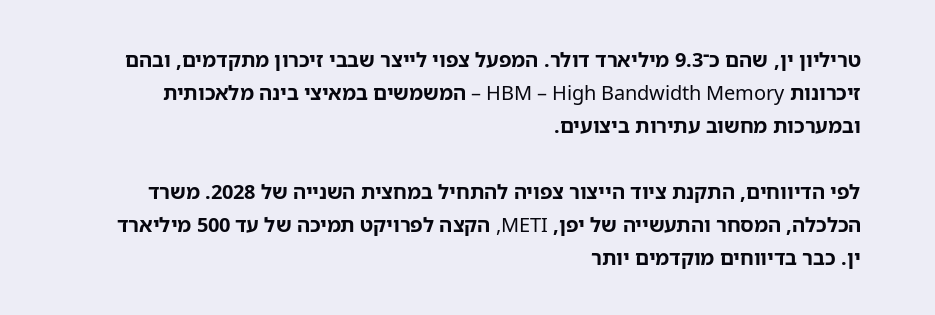טריליון ין, שהם כ־9.3 מיליארד דולר. המפעל צפוי לייצר שבבי זיכרון מתקדמים, ובהם זיכרונות HBM – High Bandwidth Memory – המשמשים במאיצי בינה מלאכותית ובמערכות מחשוב עתירות ביצועים.

לפי הדיווחים, התקנת ציוד הייצור צפויה להתחיל במחצית השנייה של 2028. משרד הכלכלה, המסחר והתעשייה של יפן, METI, הקצה לפרויקט תמיכה של עד 500 מיליארד ין. כבר בדיווחים מוקדמים יותר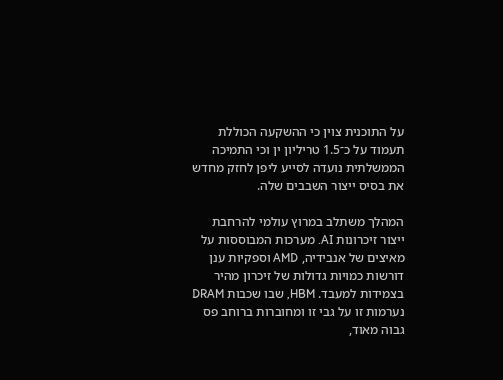על התוכנית צוין כי ההשקעה הכוללת תעמוד על כ־1.5 טריליון ין וכי התמיכה הממשלתית נועדה לסייע ליפן לחזק מחדש את בסיס ייצור השבבים שלה.

המהלך משתלב במרוץ עולמי להרחבת ייצור זיכרונות AI. מערכות המבוססות על מאיצים של אנבידיה, AMD וספקיות ענן דורשות כמויות גדולות של זיכרון מהיר בצמידות למעבד. HBM, שבו שכבות DRAM נערמות זו על גבי זו ומחוברות ברוחב פס גבוה מאוד,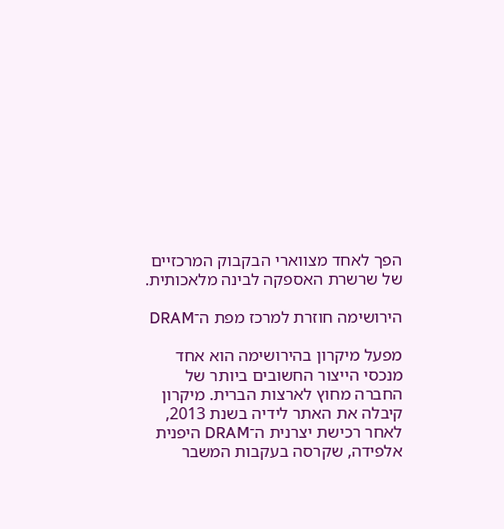הפך לאחד מצווארי הבקבוק המרכזיים של שרשרת האספקה לבינה מלאכותית.

הירושימה חוזרת למרכז מפת ה־DRAM

מפעל מיקרון בהירושימה הוא אחד מנכסי הייצור החשובים ביותר של החברה מחוץ לארצות הברית. מיקרון קיבלה את האתר לידיה בשנת 2013, לאחר רכישת יצרנית ה־DRAM היפנית אלפידה, שקרסה בעקבות המשבר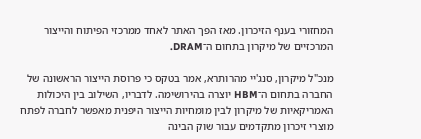המחזורי בענף הזיכרון. מאז הפך האתר לאחד ממרכזי הפיתוח והייצור המרכזיים של מיקרון בתחום ה־DRAM.

מנכ"ל מיקרון, סנג'יי מהרותרא, אמר בטקס כי פרוסת הייצור הראשונה של החברה בתחום ה־HBM יוצרה בהירושימה. לדבריו, השילוב בין היכולות האמריקאיות של מיקרון לבין מומחיות הייצור היפנית מאפשר לחברה לפתח מוצרי זיכרון מתקדמים עבור שוק הבינה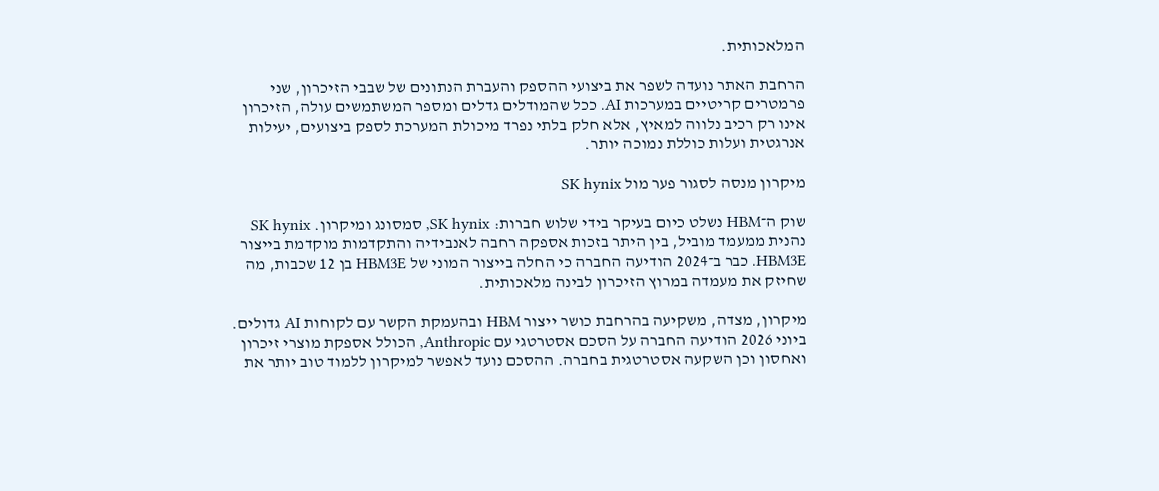המלאכותית.

הרחבת האתר נועדה לשפר את ביצועי ההספק והעברת הנתונים של שבבי הזיכרון, שני פרמטרים קריטיים במערכות AI. ככל שהמודלים גדלים ומספר המשתמשים עולה, הזיכרון אינו רק רכיב נלווה למאיץ, אלא חלק בלתי נפרד מיכולת המערכת לספק ביצועים, יעילות אנרגטית ועלות כוללת נמוכה יותר.

מיקרון מנסה לסגור פער מול SK hynix

שוק ה־HBM נשלט כיום בעיקר בידי שלוש חברות: SK hynix, סמסונג ומיקרון. SK hynix נהנית ממעמד מוביל, בין היתר בזכות אספקה רחבה לאנבידיה והתקדמות מוקדמת בייצור HBM3E. כבר ב־2024 הודיעה החברה כי החלה בייצור המוני של HBM3E בן 12 שכבות, מה שחיזק את מעמדה במרוץ הזיכרון לבינה מלאכותית.

מיקרון, מצדה, משקיעה בהרחבת כושר ייצור HBM ובהעמקת הקשר עם לקוחות AI גדולים. ביוני 2026 הודיעה החברה על הסכם אסטרטגי עם Anthropic, הכולל אספקת מוצרי זיכרון ואחסון וכן השקעה אסטרטגית בחברה. ההסכם נועד לאפשר למיקרון ללמוד טוב יותר את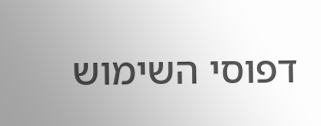דפוסי השימוש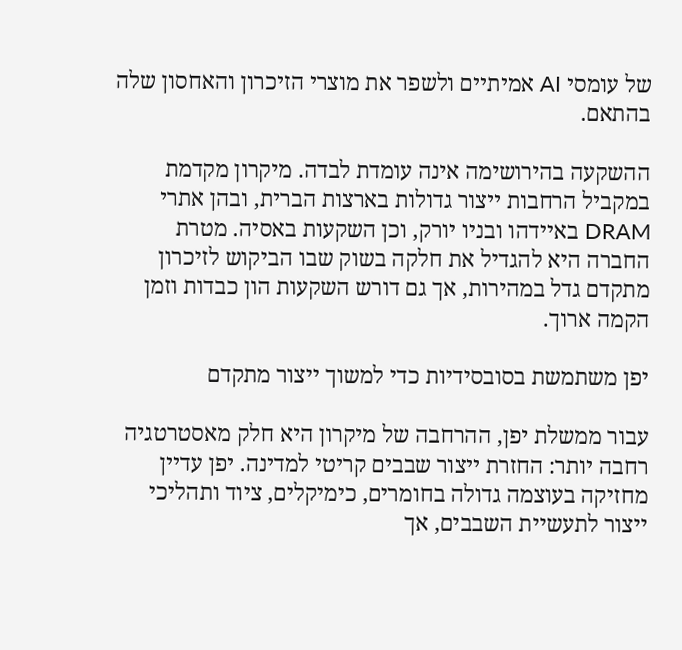של עומסי AI אמיתיים ולשפר את מוצרי הזיכרון והאחסון שלה בהתאם.

ההשקעה בהירושימה אינה עומדת לבדה. מיקרון מקדמת במקביל הרחבות ייצור גדולות בארצות הברית, ובהן אתרי DRAM באיידהו ובניו יורק, וכן השקעות באסיה. מטרת החברה היא להגדיל את חלקה בשוק שבו הביקוש לזיכרון מתקדם גדל במהירות, אך גם דורש השקעות הון כבדות וזמן הקמה ארוך.

יפן משתמשת בסובסידיות כדי למשוך ייצור מתקדם

עבור ממשלת יפן, ההרחבה של מיקרון היא חלק מאסטרטגיה רחבה יותר: החזרת ייצור שבבים קריטי למדינה. יפן עדיין מחזיקה בעוצמה גדולה בחומרים, כימיקלים, ציוד ותהליכי ייצור לתעשיית השבבים, אך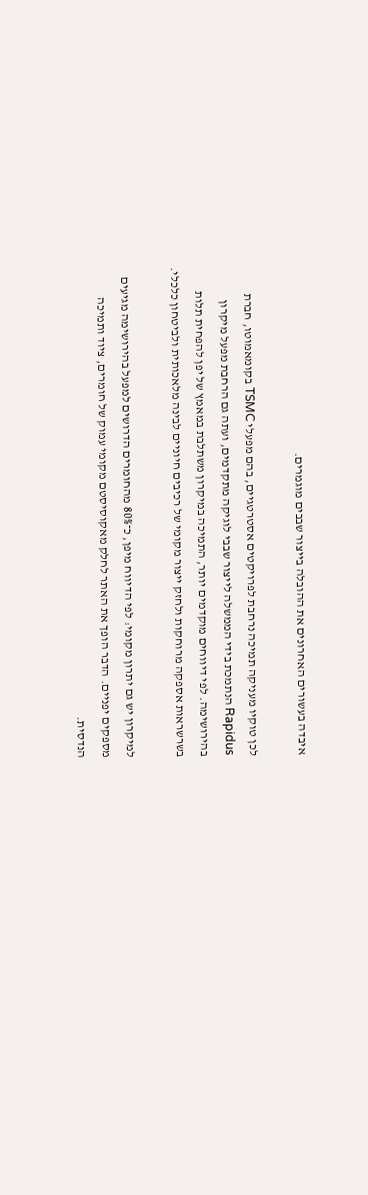איבדה בעשורים האחרונים את ההובלה בייצור שבבים מוגמרים.

לכן טוקיו מעניקה תמיכה נרחבת לפרויקטים אסטרטגיים, בהם מפעלי TSMC בקומאמוטו, חברת Rapidus הנתמכת בידי הממשלה לייצור שבבי לוגיקה מתקדמים, ועתה גם הרחבת מפעל מיקרון בהירושימה. לפי דיווחים מוקדמים יותר, התמיכה במיקרון משתלבת במאמץ של יפן להפחית תלות בשרשראות אספקה מרוחקות ולחזק ייצור מקומי של רכיבים חיוניים לבינה מלאכותית ולביטחון כלכלי.

למיקרון יש גם יתרון מקומי: לפי הדיווח מיפן, כ־80% מהחומרים הדרושים למפעל בהירושימה מגיעים מספקים יפניים. הדבר הופך את האתר לחלק מאקוסיסטם מקומי עמוק של חומרים, ציוד ותמיכה הנדסית.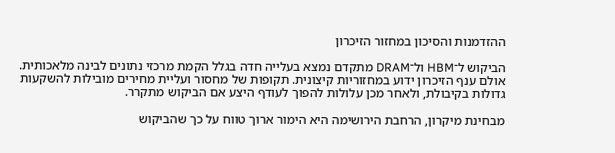ההזדמנות והסיכון במחזור הזיכרון

הביקוש ל־HBM ול־DRAM מתקדם נמצא בעלייה חדה בגלל הקמת מרכזי נתונים לבינה מלאכותית. אולם ענף הזיכרון ידוע במחזוריות קיצונית. תקופות של מחסור ועליית מחירים מובילות להשקעות גדולות בקיבולת, ולאחר מכן עלולות להפוך לעודף היצע אם הביקוש מתקרר.

מבחינת מיקרון, הרחבת הירושימה היא הימור ארוך טווח על כך שהביקוש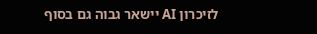לזיכרון AI יישאר גבוה גם בסוף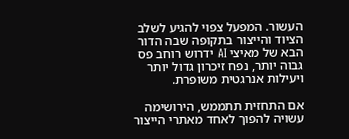העשור. המפעל צפוי להגיע לשלב הציוד והייצור בתקופה שבה הדור הבא של מאיצי AI ידרוש רוחב פס גבוה יותר, נפח זיכרון גדול יותר ויעילות אנרגטית משופרת.

אם התחזית תתממש, הירושימה עשויה להפוך לאחד מאתרי הייצור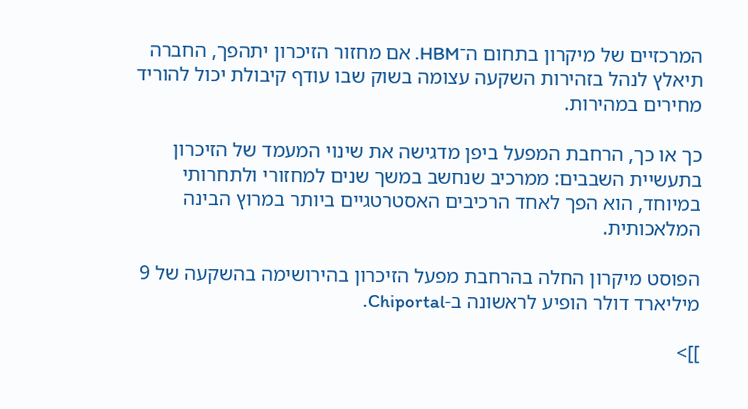המרכזיים של מיקרון בתחום ה־HBM. אם מחזור הזיכרון יתהפך, החברה תיאלץ לנהל בזהירות השקעה עצומה בשוק שבו עודף קיבולת יכול להוריד מחירים במהירות.

כך או כך, הרחבת המפעל ביפן מדגישה את שינוי המעמד של הזיכרון בתעשיית השבבים: ממרכיב שנחשב במשך שנים למחזורי ולתחרותי במיוחד, הוא הפך לאחד הרכיבים האסטרטגיים ביותר במרוץ הבינה המלאכותית.

הפוסט מיקרון החלה בהרחבת מפעל הזיכרון בהירושימה בהשקעה של 9 מיליארד דולר הופיע לראשונה ב-Chiportal.

]]>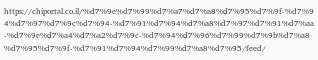https://chiportal.co.il/%d7%9e%d7%99%d7%a7%d7%a8%d7%95%d7%9f-%d7%94%d7%97%d7%9c%d7%94-%d7%91%d7%94%d7%a8%d7%97%d7%91%d7%aa-%d7%9e%d7%a4%d7%a2%d7%9c-%d7%94%d7%96%d7%99%d7%9b%d7%a8%d7%95%d7%9f-%d7%91%d7%94%d7%99%d7%a8%d7%95/feed/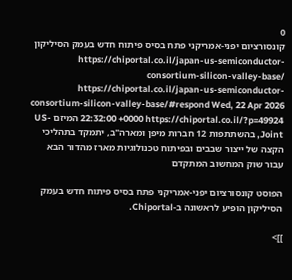0
קונסורציום יפני-אמריקני פתח בסיס פיתוח חדש בעמק הסיליקון https://chiportal.co.il/japan-us-semiconductor-consortium-silicon-valley-base/ https://chiportal.co.il/japan-us-semiconductor-consortium-silicon-valley-base/#respond Wed, 22 Apr 2026 22:32:00 +0000 https://chiportal.co.il/?p=49924 המיזם US-Joint, בהשתתפות 12 חברות מיפן ומארה"ב, יתמקד בתהליכי הקצה של ייצור שבבים ובפיתוח טכנולוגיות מארז מהדור הבא עבור שוק המחשוב המתקדם

הפוסט קונסורציום יפני-אמריקני פתח בסיס פיתוח חדש בעמק הסיליקון הופיע לראשונה ב-Chiportal.

]]>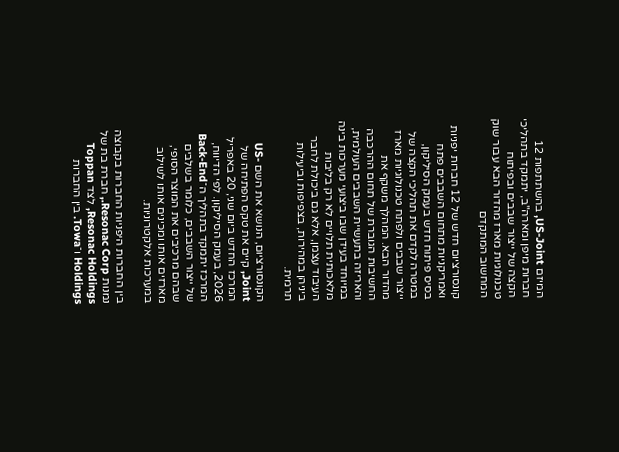המיזם US-Joint, בהשתתפות 12 חברות מיפן ומארה"ב, יתמקד בתהליכי הקצה של ייצור שבבים ובפיתוח טכנולוגיות מארז מהדור הבא עבור שוק המחשוב המתקדם

קונסורציום חדש של 12 חברות יפניות ואמריקניות מתחום השבבים פתח בסיס פיתוח חדש בעמק הסיליקון, במטרה לקדם את תהליכי הקצה של ייצור שבבים ולפתח טכנולוגיות מארז מהדור הבא. המהלך משקף את החשיבות הגוברת של תחום ההרכבה והאריזה בתעשיית השבבים העולמית, במיוחד בעידן שבו ביצועי מערכות בינה מלאכותית תלויים לא רק בליבות העיבוד עצמן, אלא גם ביכולת לחבר ביניהן במהירות, בצפיפות וביעילות תרמית.

הקונסורציום, הנושא את השם US-Joint, קיים את טקס הפתיחה של המרכז החדש ביום שני, 20 באפריל 2026, בעמק הסיליקון. לפי הדיווח, המרכז יתמקד בתהליך ה־Back-End של ייצור השבבים, כלומר בשלבים שבהם מרכיבים את המוצר הסופי, מארזים אותו ומכינים אותו לשילוב במערכות אלקטרוניות.

בין החברות היפניות החברות בקבוצה נמנות Resonac Corp., חברת בת של Resonac Holdings, לצד Toppan Holdings ו־Towa. בין החברות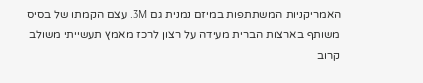האמריקניות המשתתפות במיזם נמנית גם 3M. עצם הקמתו של בסיס משותף בארצות הברית מעידה על רצון לרכז מאמץ תעשייתי משולב קרוב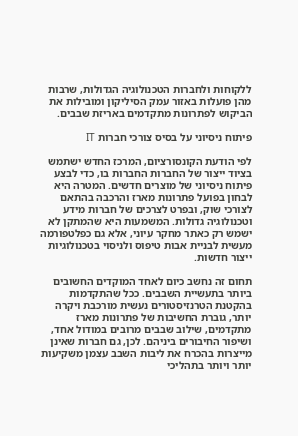ללקוחות ולחברות הטכנולוגיה הגדולות, שרבות מהן פועלות באזור עמק הסיליקון ומובילות את הביקוש לפתרונות מתקדמים באריזת שבבים.

פיתוח ניסיוני על בסיס צורכי חברות IT

לפי הודעת הקונסורציום, המרכז החדש ישתמש בציוד ייצור של החברות החברות בו, כדי לבצע פיתוח ניסיוני של מוצרים חדשים. המטרה היא לבחון בפועל פתרונות מארז והרכבה בהתאם לצורכי שוק, ובפרט לצרכים של חברות מידע וטכנולוגיה גדולות. המשמעות היא שהמתקן לא ישמש רק כאתר מחקר עיוני, אלא גם כפלטפורמה מעשית לבניית אבות טיפוס ולניסוי בטכנולוגיות ייצור חדשות.

תחום זה נחשב כיום לאחד המוקדים החשובים ביותר בתעשיית השבבים. ככל שהתקדמות בהקטנת הטרנזיסטורים נעשית מורכבת ויקרה יותר, גוברת החשיבות של פתרונות מארז מתקדמים, שילוב שבבים מרובים במודול אחד, ושיפור החיבורים ביניהם. לכן, גם חברות שאינן מייצרות בהכרח את ליבות השבב עצמן משקיעות יותר ויותר בתהליכי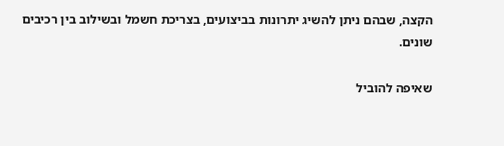הקצה, שבהם ניתן להשיג יתרונות בביצועים, בצריכת חשמל ובשילוב בין רכיבים שונים.

שאיפה להוביל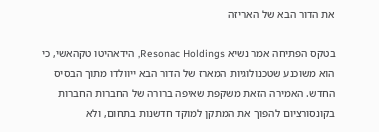את הדור הבא של האריזה

בטקס הפתיחה אמר נשיא Resonac Holdings, הידאהיטו טקהאשי, כי הוא משוכנע שטכנולוגיות המארז של הדור הבא ייוולדו מתוך הבסיס החדש. האמירה הזאת משקפת שאיפה ברורה של החברות החברות בקונסורציום להפוך את המתקן למוקד חדשנות בתחום, ולא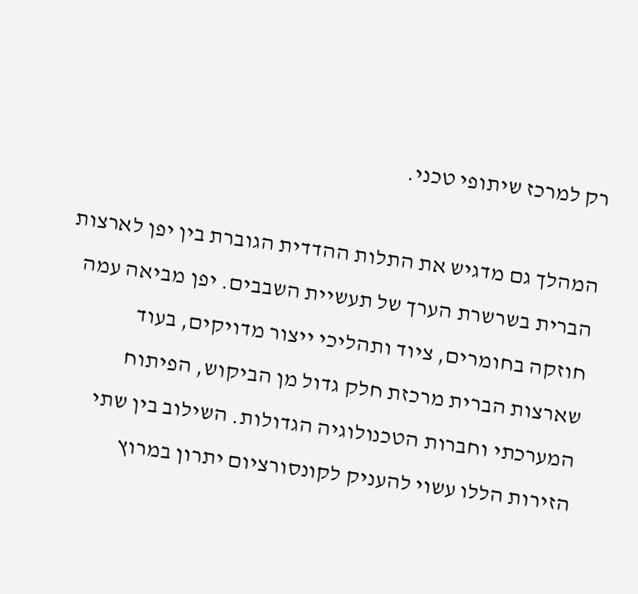רק למרכז שיתופי טכני.

המהלך גם מדגיש את התלות ההדדית הגוברת בין יפן לארצות הברית בשרשרת הערך של תעשיית השבבים. יפן מביאה עמה חוזקה בחומרים, ציוד ותהליכי ייצור מדויקים, בעוד שארצות הברית מרכזת חלק גדול מן הביקוש, הפיתוח המערכתי וחברות הטכנולוגיה הגדולות. השילוב בין שתי הזירות הללו עשוי להעניק לקונסורציום יתרון במרוץ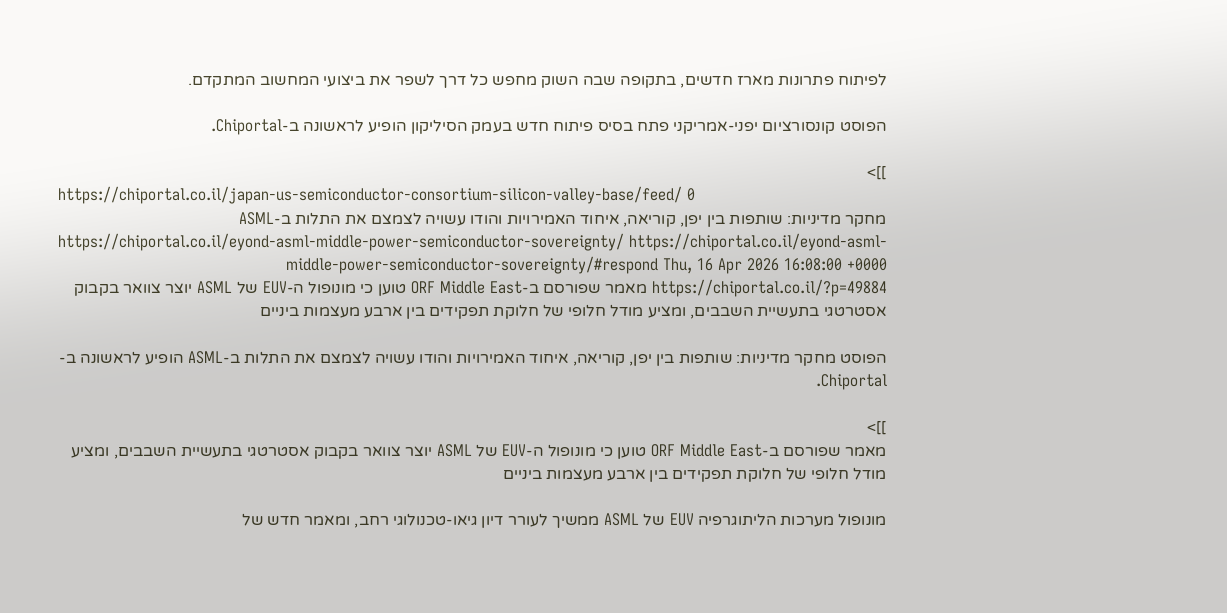לפיתוח פתרונות מארז חדשים, בתקופה שבה השוק מחפש כל דרך לשפר את ביצועי המחשוב המתקדם.

הפוסט קונסורציום יפני-אמריקני פתח בסיס פיתוח חדש בעמק הסיליקון הופיע לראשונה ב-Chiportal.

]]>
https://chiportal.co.il/japan-us-semiconductor-consortium-silicon-valley-base/feed/ 0
מחקר מדיניות: שותפות בין יפן, קוריאה, איחוד האמירויות והודו עשויה לצמצם את התלות ב-ASML https://chiportal.co.il/eyond-asml-middle-power-semiconductor-sovereignty/ https://chiportal.co.il/eyond-asml-middle-power-semiconductor-sovereignty/#respond Thu, 16 Apr 2026 16:08:00 +0000 https://chiportal.co.il/?p=49884 מאמר שפורסם ב-ORF Middle East טוען כי מונופול ה-EUV של ASML יוצר צוואר בקבוק אסטרטגי בתעשיית השבבים, ומציע מודל חלופי של חלוקת תפקידים בין ארבע מעצמות ביניים

הפוסט מחקר מדיניות: שותפות בין יפן, קוריאה, איחוד האמירויות והודו עשויה לצמצם את התלות ב-ASML הופיע לראשונה ב-Chiportal.

]]>
מאמר שפורסם ב-ORF Middle East טוען כי מונופול ה-EUV של ASML יוצר צוואר בקבוק אסטרטגי בתעשיית השבבים, ומציע מודל חלופי של חלוקת תפקידים בין ארבע מעצמות ביניים

מונופול מערכות הליתוגרפיה EUV של ASML ממשיך לעורר דיון גיאו-טכנולוגי רחב, ומאמר חדש של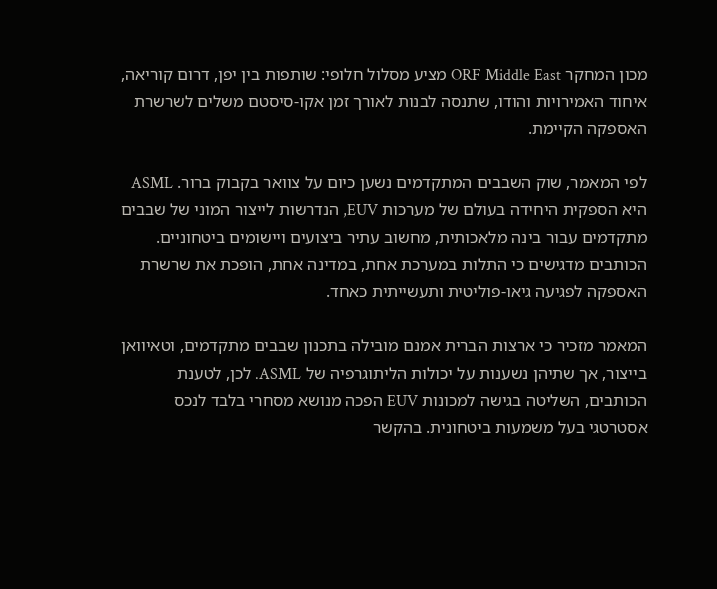מכון המחקר ORF Middle East מציע מסלול חלופי: שותפות בין יפן, דרום קוריאה, איחוד האמירויות והודו, שתנסה לבנות לאורך זמן אקו-סיסטם משלים לשרשרת האספקה הקיימת.

לפי המאמר, שוק השבבים המתקדמים נשען כיום על צוואר בקבוק ברור. ASML היא הספקית היחידה בעולם של מערכות EUV, הנדרשות לייצור המוני של שבבים מתקדמים עבור בינה מלאכותית, מחשוב עתיר ביצועים ויישומים ביטחוניים. הכותבים מדגישים כי התלות במערכת אחת, במדינה אחת, הופכת את שרשרת האספקה לפגיעה גיאו-פוליטית ותעשייתית כאחד.

המאמר מזכיר כי ארצות הברית אמנם מובילה בתכנון שבבים מתקדמים, וטאיוואן בייצור, אך שתיהן נשענות על יכולות הליתוגרפיה של ASML. לכן, לטענת הכותבים, השליטה בגישה למכונות EUV הפכה מנושא מסחרי בלבד לנכס אסטרטגי בעל משמעות ביטחונית. בהקשר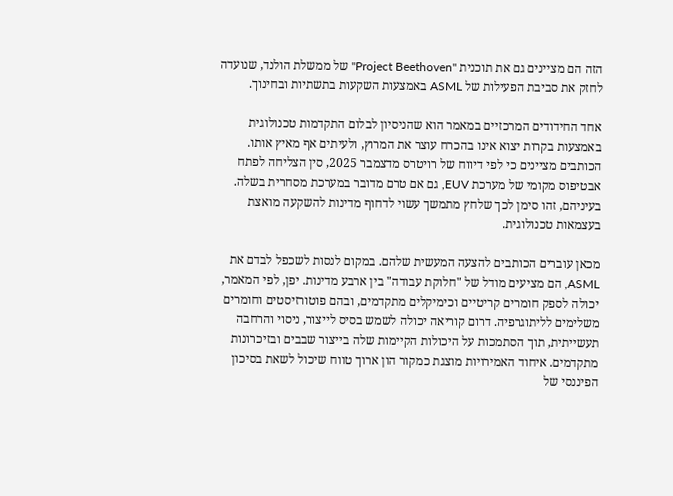הזה הם מציינים גם את תוכנית "Project Beethoven" של ממשלת הולנד, שנועדה לחזק את סביבת הפעילות של ASML באמצעות השקעות בתשתיות ובחינוך.

אחד החידודים המרכזיים במאמר הוא שהניסיון לבלום התקדמות טכנולוגית באמצעות בקרות יצוא אינו בהכרח עוצר את המרוץ, ולעיתים אף מאיץ אותו. הכותבים מציינים כי לפי דיווח של רויטרס מדצמבר 2025, סין הצליחה לפתח אבטיפוס מקומי של מערכת EUV, גם אם טרם מדובר במערכת מסחרית בשלה. בעיניהם, זהו סימן לכך שלחץ מתמשך עשוי לדחוף מדינות להשקעה מואצת בעצמאות טכנולוגית.

מכאן עוברים הכותבים להצעה המעשית שלהם. במקום לנסות לשכפל לבדם את ASML, הם מציעים מודל של "חלוקת עבודה" בין ארבע מדינות. יפן, לפי המאמר, יכולה לספק חומרים קריטיים וכימיקלים מתקדמים, ובהם פוטורזיסטים וחומרים משלימים לליתוגרפיה. דרום קוריאה יכולה לשמש בסיס לייצור, ניסוי והרחבה תעשייתית, תוך הסתמכות על היכולות הקיימות שלה בייצור שבבים ובזיכרונות מתקדמים. איחוד האמירויות מוצגת כמקור הון ארוך טווח שיכול לשאת בסיכון הפיננסי של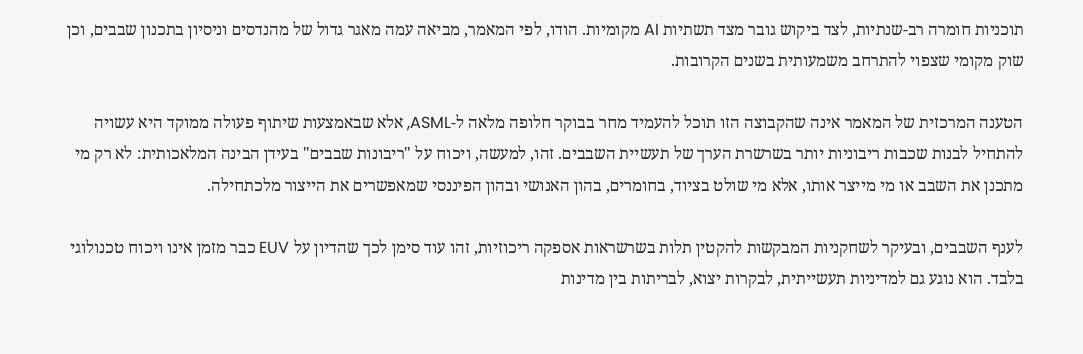תוכניות חומרה רב-שנתיות, לצד ביקוש גובר מצד תשתיות AI מקומיות. הודו, לפי המאמר, מביאה עמה מאגר גדול של מהנדסים וניסיון בתכנון שבבים, וכן שוק מקומי שצפוי להתרחב משמעותית בשנים הקרובות.

הטענה המרכזית של המאמר אינה שהקבוצה הזו תוכל להעמיד מחר בבוקר חלופה מלאה ל-ASML, אלא שבאמצעות שיתוף פעולה ממוקד היא עשויה להתחיל לבנות שכבות ריבוניות יותר בשרשרת הערך של תעשיית השבבים. זהו, למעשה, ויכוח על "ריבונות שבבים" בעידן הבינה המלאכותית: לא רק מי מתכנן את השבב או מי מייצר אותו, אלא מי שולט בציוד, בחומרים, בהון האנושי ובהון הפיננסי שמאפשרים את הייצור מלכתחילה.

לענף השבבים, ובעיקר לשחקניות המבקשות להקטין תלות בשרשראות אספקה ריכוזיות, זהו עוד סימן לכך שהדיון על EUV כבר מזמן אינו ויכוח טכנולוגי בלבד. הוא נוגע גם למדיניות תעשייתית, לבקרות יצוא, לבריתות בין מדינות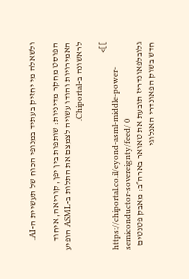ולשאלה מי יחזיק בעתיד במנופי הכוח של תעשיית ה-AI.

הפוסט מחקר מדיניות: שותפות בין יפן, קוריאה, איחוד האמירויות והודו עשויה לצמצם את התלות ב-ASML הופיע לראשונה ב-Chiportal.

]]>
https://chiportal.co.il/eyond-asml-middle-power-semiconductor-sovereignty/feed/ 0
גלובלפאונדריז תובעת את טאואר בארה״ב: מאבק פטנטים חדש בשוק הפאונדרי האנלוגי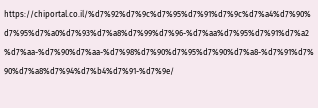https://chiportal.co.il/%d7%92%d7%9c%d7%95%d7%91%d7%9c%d7%a4%d7%90%d7%95%d7%a0%d7%93%d7%a8%d7%99%d7%96-%d7%aa%d7%95%d7%91%d7%a2%d7%aa-%d7%90%d7%aa-%d7%98%d7%90%d7%95%d7%90%d7%a8-%d7%91%d7%90%d7%a8%d7%94%d7%b4%d7%91-%d7%9e/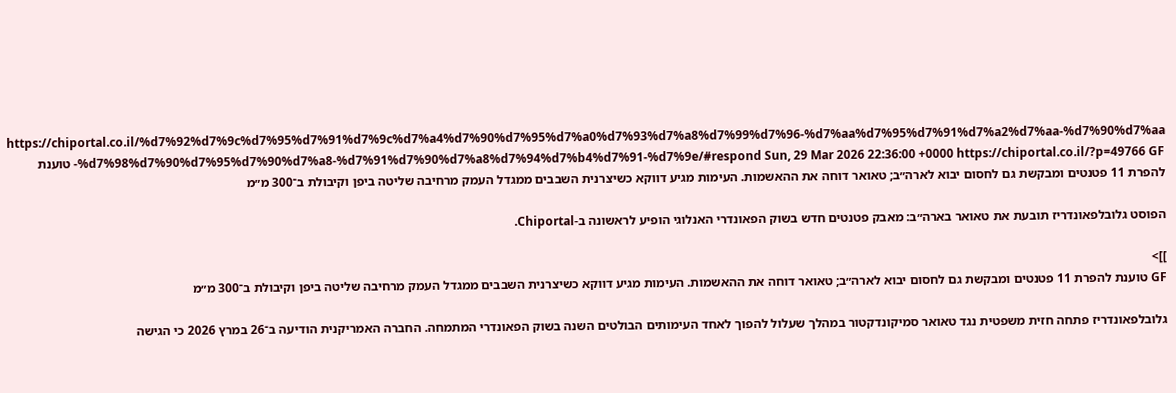https://chiportal.co.il/%d7%92%d7%9c%d7%95%d7%91%d7%9c%d7%a4%d7%90%d7%95%d7%a0%d7%93%d7%a8%d7%99%d7%96-%d7%aa%d7%95%d7%91%d7%a2%d7%aa-%d7%90%d7%aa-%d7%98%d7%90%d7%95%d7%90%d7%a8-%d7%91%d7%90%d7%a8%d7%94%d7%b4%d7%91-%d7%9e/#respond Sun, 29 Mar 2026 22:36:00 +0000 https://chiportal.co.il/?p=49766 GF טוענת להפרת 11 פטנטים ומבקשת גם לחסום יבוא לארה״ב; טאואר דוחה את ההאשמות. העימות מגיע דווקא כשיצרנית השבבים ממגדל העמק מרחיבה שליטה ביפן וקיבולת ב־300 מ״מ

הפוסט גלובלפאונדריז תובעת את טאואר בארה״ב: מאבק פטנטים חדש בשוק הפאונדרי האנלוגי הופיע לראשונה ב-Chiportal.

]]>
GF טוענת להפרת 11 פטנטים ומבקשת גם לחסום יבוא לארה״ב; טאואר דוחה את ההאשמות. העימות מגיע דווקא כשיצרנית השבבים ממגדל העמק מרחיבה שליטה ביפן וקיבולת ב־300 מ״מ

גלובלפאונדריז פתחה חזית משפטית נגד טאואר סמיקונדקטור במהלך שעלול להפוך לאחד העימותים הבולטים השנה בשוק הפאונדרי המתמחה. החברה האמריקנית הודיעה ב־26 במרץ 2026 כי הגישה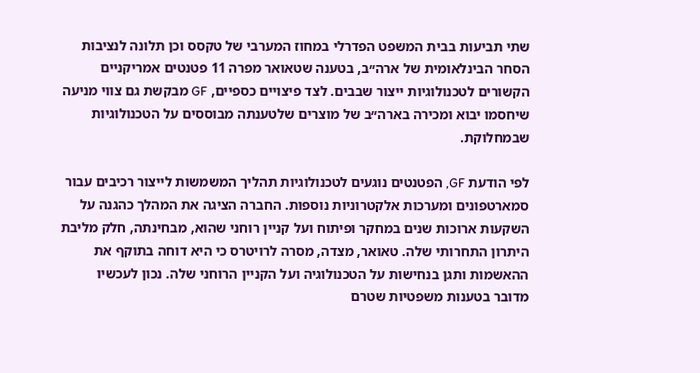שתי תביעות בבית המשפט הפדרלי במחוז המערבי של טקסס וכן תלונה לנציבות הסחר הבינלאומית של ארה״ב, בטענה שטאואר מפרה 11 פטנטים אמריקניים הקשורים לטכנולוגיות ייצור שבבים. לצד פיצויים כספיים, GF מבקשת גם צווי מניעה שיחסמו יבוא ומכירה בארה״ב של מוצרים שלטענתה מבוססים על הטכנולוגיות שבמחלוקת.

לפי הודעת GF, הפטנטים נוגעים לטכנולוגיות תהליך המשמשות לייצור רכיבים עבור סמארטפונים ומערכות אלקטרוניות נוספות. החברה הציגה את המהלך כהגנה על השקעות ארוכות שנים במחקר ופיתוח ועל קניין רוחני שהוא, מבחינתה, חלק מליבת היתרון התחרותי שלה. טאואר, מצדה, מסרה לרויטרס כי היא דוחה בתוקף את ההאשמות ותגן בנחישות על הטכנולוגיה ועל הקניין הרוחני שלה. נכון לעכשיו מדובר בטענות משפטיות שטרם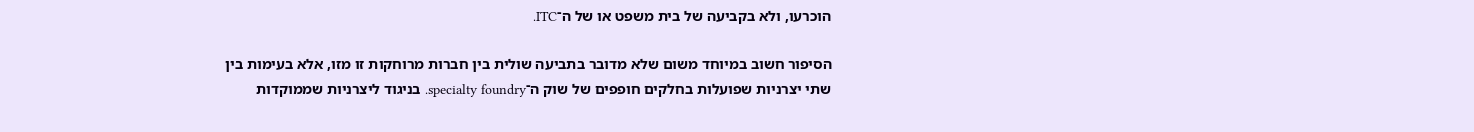הוכרעו, ולא בקביעה של בית משפט או של ה־ITC.

הסיפור חשוב במיוחד משום שלא מדובר בתביעה שולית בין חברות מרוחקות זו מזו, אלא בעימות בין שתי יצרניות שפועלות בחלקים חופפים של שוק ה־specialty foundry. בניגוד ליצרניות שממוקדות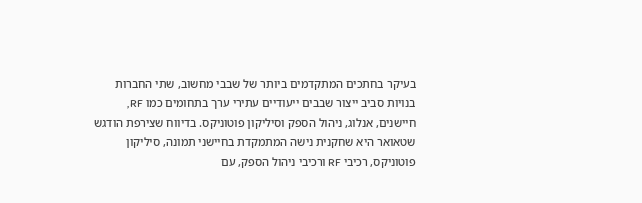בעיקר בחתכים המתקדמים ביותר של שבבי מחשוב, שתי החברות בנויות סביב ייצור שבבים ייעודיים עתירי ערך בתחומים כמו RF, חיישנים, אנלוג, ניהול הספק וסיליקון פוטוניקס. בדיווח שצירפת הודגש שטאואר היא שחקנית נישה המתמקדת בחיישני תמונה, סיליקון פוטוניקס, רכיבי RF ורכיבי ניהול הספק, עם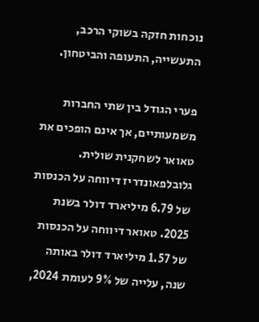נוכחות חזקה בשוקי הרכב, התעשייה, התעופה והביטחון.

פערי הגודל בין שתי החברות משמעותיים, אך אינם הופכים את טאואר לשחקנית שולית. גלובלפאונדריז דיווחה על הכנסות של 6.79 מיליארד דולר בשנת 2025. טאואר דיווחה על הכנסות של 1.57 מיליארד דולר באותה שנה, עלייה של 9% לעומת 2024,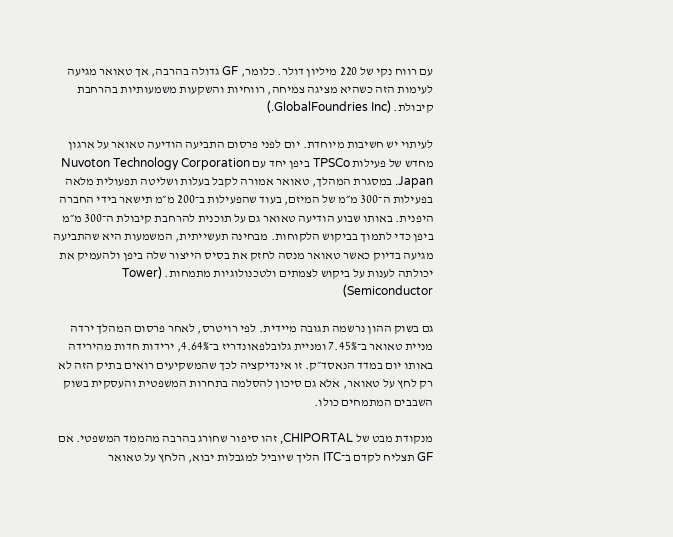עם רווח נקי של 220 מיליון דולר. כלומר, GF גדולה בהרבה, אך טאואר מגיעה לעימות הזה כשהיא מציגה צמיחה, רווחיות והשקעות משמעותיות בהרחבת קיבולת. (GlobalFoundries Inc.)

לעיתוי יש חשיבות מיוחדת. יום לפני פרסום התביעה הודיעה טאואר על ארגון מחדש של פעילות TPSCo ביפן יחד עם Nuvoton Technology Corporation Japan. במסגרת המהלך, טאואר אמורה לקבל בעלות ושליטה תפעולית מלאה בפעילות ה־300 מ״מ של המיזם, בעוד שהפעילות ב־200 מ״מ תישאר בידי החברה היפנית. באותו שבוע הודיעה טאואר גם על תוכנית להרחבת קיבולת ה־300 מ״מ ביפן כדי לתמוך בביקוש הלקוחות. מבחינה תעשייתית, המשמעות היא שהתביעה מגיעה בדיוק כאשר טאואר מנסה לחזק את בסיס הייצור שלה ביפן ולהעמיק את יכולתה לענות על ביקוש לצמתים ולטכנולוגיות מתמחות. (Tower Semiconductor)

גם בשוק ההון נרשמה תגובה מיידית. לפי רויטרס, לאחר פרסום המהלך ירדה מניית טאואר ב־7.45% ומניית גלובלפאונדריז ב־4.64%, ירידות חדות מהירידה באותו יום במדד הנאסד״ק. זו אינדיקציה לכך שהמשקיעים רואים בתיק הזה לא רק לחץ על טאואר, אלא גם סיכון להסלמה בתחרות המשפטית והעסקית בשוק השבבים המתמחים כולו.

מנקודת מבט של CHIPORTAL, זהו סיפור שחורג בהרבה מהממד המשפטי. אם GF תצליח לקדם ב־ITC הליך שיוביל למגבלות יבוא, הלחץ על טאואר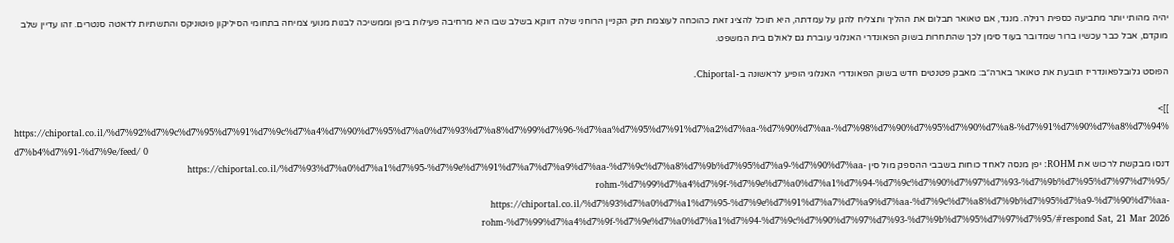יהיה מהותי יותר מתביעה כספית רגילה. מנגד, אם טאואר תבלום את ההליך ותצליח להגן על עמדתה, היא תוכל להציג זאת כהוכחה לעוצמת תיק הקניין הרוחני שלה דווקא בשלב שבו היא מרחיבה פעילות ביפן וממשיכה לבנות מנועי צמיחה בתחומי הסיליקון פוטוניקס והתשתיות לדאטה סנטרים. זהו עדיין שלב מוקדם, אבל כבר עכשיו ברור שמדובר בעוד סימן לכך שהתחרות בשוק הפאונדרי האנלוגי עוברת גם לאולם בית המשפט.

הפוסט גלובלפאונדריז תובעת את טאואר בארה״ב: מאבק פטנטים חדש בשוק הפאונדרי האנלוגי הופיע לראשונה ב-Chiportal.

]]>
https://chiportal.co.il/%d7%92%d7%9c%d7%95%d7%91%d7%9c%d7%a4%d7%90%d7%95%d7%a0%d7%93%d7%a8%d7%99%d7%96-%d7%aa%d7%95%d7%91%d7%a2%d7%aa-%d7%90%d7%aa-%d7%98%d7%90%d7%95%d7%90%d7%a8-%d7%91%d7%90%d7%a8%d7%94%d7%b4%d7%91-%d7%9e/feed/ 0
דנסו מבקשת לרכוש את ROHM: יפן מנסה לאחד כוחות בשבבי ההספק מול סין https://chiportal.co.il/%d7%93%d7%a0%d7%a1%d7%95-%d7%9e%d7%91%d7%a7%d7%a9%d7%aa-%d7%9c%d7%a8%d7%9b%d7%95%d7%a9-%d7%90%d7%aa-rohm-%d7%99%d7%a4%d7%9f-%d7%9e%d7%a0%d7%a1%d7%94-%d7%9c%d7%90%d7%97%d7%93-%d7%9b%d7%95%d7%97%d7%95/ https://chiportal.co.il/%d7%93%d7%a0%d7%a1%d7%95-%d7%9e%d7%91%d7%a7%d7%a9%d7%aa-%d7%9c%d7%a8%d7%9b%d7%95%d7%a9-%d7%90%d7%aa-rohm-%d7%99%d7%a4%d7%9f-%d7%9e%d7%a0%d7%a1%d7%94-%d7%9c%d7%90%d7%97%d7%93-%d7%9b%d7%95%d7%97%d7%95/#respond Sat, 21 Mar 2026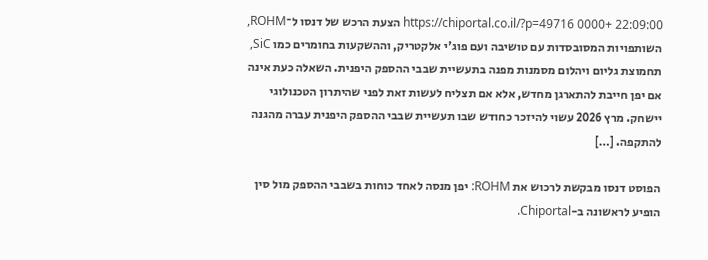22:09:00 +0000 https://chiportal.co.il/?p=49716 הצעת הרכש של דנסו ל־ROHM, השותפויות המסובסדות עם טושיבה ועם פוג'י אלקטריק, וההשקעות בחומרים כמו SiC, תחמוצת גליום ויהלום מסמנות מפנה בתעשיית שבבי ההספק היפנית. השאלה כעת אינה אם יפן חייבת להתארגן מחדש, אלא אם תצליח לעשות זאת לפני שהיתרון הטכנולוגי יישחק. מרץ 2026 עשוי להיזכר כחודש שבו תעשיית שבבי ההספק היפנית עברה מהגנה להתקפה. […]

הפוסט דנסו מבקשת לרכוש את ROHM: יפן מנסה לאחד כוחות בשבבי ההספק מול סין הופיע לראשונה ב-Chiportal.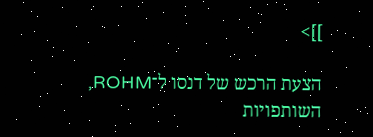]]>

הצעת הרכש של דנסו ל־ROHM, השותפויות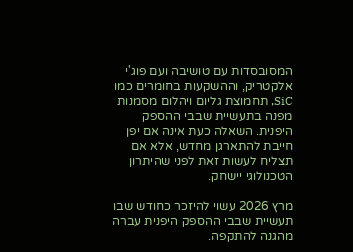המסובסדות עם טושיבה ועם פוג'י אלקטריק, וההשקעות בחומרים כמו SiC, תחמוצת גליום ויהלום מסמנות מפנה בתעשיית שבבי ההספק היפנית. השאלה כעת אינה אם יפן חייבת להתארגן מחדש, אלא אם תצליח לעשות זאת לפני שהיתרון הטכנולוגי יישחק.

מרץ 2026 עשוי להיזכר כחודש שבו תעשיית שבבי ההספק היפנית עברה מהגנה להתקפה.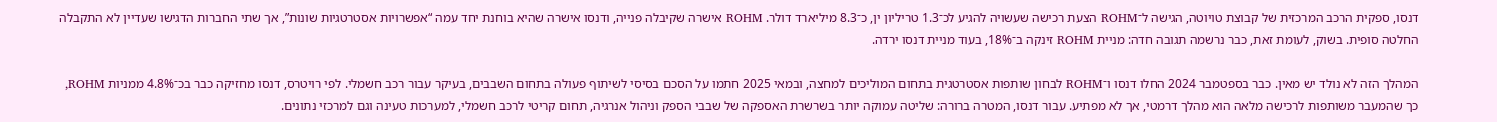דנסו, ספקית הרכב המרכזית של קבוצת טויוטה, הגישה ל־ROHM הצעת רכישה שעשויה להגיע לכ־1.3 טריליון ין, כ־8.3 מיליארד דולר. ROHM אישרה שקיבלה פנייה, ודנסו אישרה שהיא בוחנת יחד עמה “אפשרויות אסטרטגיות שונות”, אך שתי החברות הדגישו שעדיין לא התקבלה החלטה סופית. בשוק, לעומת זאת, כבר נרשמה תגובה חדה: מניית ROHM זינקה ב־18%, בעוד מניית דנסו ירדה.

המהלך הזה לא נולד יש מאין. כבר בספטמבר 2024 החלו דנסו ו־ROHM לבחון שותפות אסטרטגית בתחום המוליכים למחצה, ובמאי 2025 חתמו על הסכם בסיסי לשיתוף פעולה בתחום השבבים, בעיקר עבור רכב חשמלי. לפי רויטרס, דנסו מחזיקה כבר בכ־4.8% ממניות ROHM, כך שהמעבר משותפות לרכישה מלאה הוא מהלך דרמטי, אך לא מפתיע. עבור דנסו, המטרה ברורה: שליטה עמוקה יותר בשרשרת האספקה של שבבי הספק וניהול אנרגיה, תחום קריטי לרכב חשמלי, למערכות טעינה וגם למרכזי נתונים.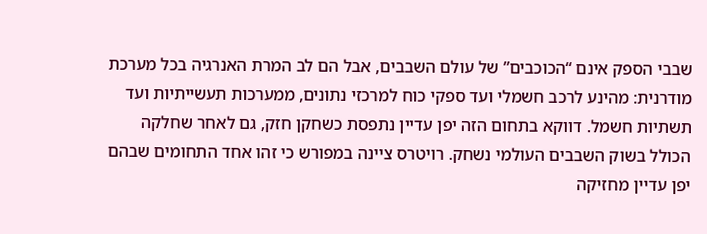שבבי הספק אינם “הכוכבים” של עולם השבבים, אבל הם לב המרת האנרגיה בכל מערכת מודרנית: מהינע לרכב חשמלי ועד ספקי כוח למרכזי נתונים, ממערכות תעשייתיות ועד תשתיות חשמל. דווקא בתחום הזה יפן עדיין נתפסת כשחקן חזק, גם לאחר שחלקה הכולל בשוק השבבים העולמי נשחק. רויטרס ציינה במפורש כי זהו אחד התחומים שבהם יפן עדיין מחזיקה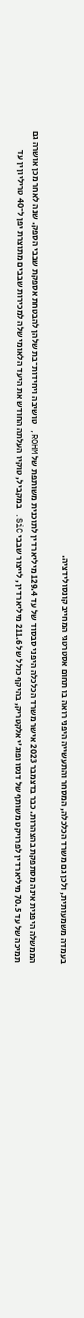בעמדה משמעותית, ולכן גם משרד הכלכלה, המסחר והתעשייה היפני רואה בו תחום אסטרטגי המחייב קונסולידציה.

הממשלה היפנית אינה מסתפקת בהצהרות. כבר בדצמבר 2023 אישר משרד הכלכלה היפני סבסוד של עד 129.4 מיליארד ין לתוכנית משותפת של ROHM, טושיבה ויחידות־בת שלהן להבטחת אספקת שבבי הספק. שנה לאחר מכן אושרה גם תמיכה של עד 70.5 מיליארד ין לפרויקט משותף של דנסו ופוג'י אלקטריק, בהיקף כולל של 211.6 מיליארד ין, לייצור שבבי SiC. במקביל, טוקיו העלתה החודש את היעד הלאומי שלה למכירות שבבים מתוצרת יפן ל־40 טריליון ין עד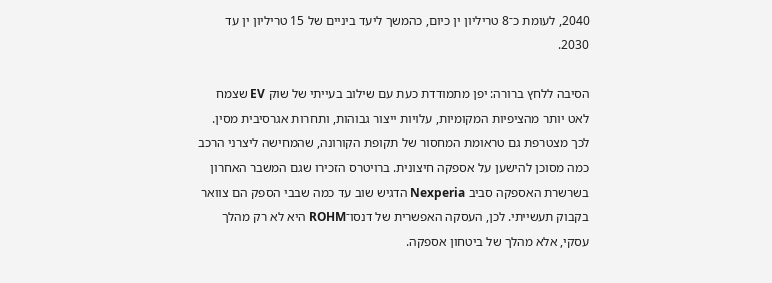2040, לעומת כ־8 טריליון ין כיום, כהמשך ליעד ביניים של 15 טריליון ין עד 2030.

הסיבה ללחץ ברורה: יפן מתמודדת כעת עם שילוב בעייתי של שוק EV שצמח לאט יותר מהציפיות המקומיות, עלויות ייצור גבוהות, ותחרות אגרסיבית מסין. לכך מצטרפת גם טראומת המחסור של תקופת הקורונה, שהמחישה ליצרני הרכב כמה מסוכן להישען על אספקה חיצונית. ברויטרס הזכירו שגם המשבר האחרון בשרשרת האספקה סביב Nexperia הדגיש שוב עד כמה שבבי הספק הם צוואר בקבוק תעשייתי. לכן, העסקה האפשרית של דנסו־ROHM היא לא רק מהלך עסקי, אלא מהלך של ביטחון אספקה.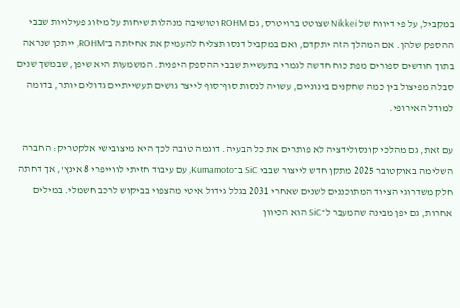במקביל, על פי דיווח של Nikkei שצוטט ברויטרס, גם ROHM וטושיבה מנהלות שיחות על מיזוג פעילויות שבבי ההספק שלהן. אם המהלך הזה יתקדם, ואם במקביל דנסו תצליח להעמיק את אחיזתה ב־ROHM, ייתכן שנראה בתוך חודשים ספורים מפת כוח חדשה לגמרי בתעשיית שבבי ההספק היפנית. המשמעות היא שיפן, שבמשך שנים סבלה מפיצול בין כמה שחקנים בינוניים, עשויה לנסות סוף־סוף לייצר גושים תעשייתיים גדולים יותר, בדומה למודל האירופי.

עם זאת, גם מהלכי קונסולידציה לא פותרים את כל הבעיה. דוגמה טובה לכך היא מיצובישי אלקטריק: החברה השלימה באוקטובר 2025 מתקן חדש לייצור שבבי SiC ב־Kumamoto, עם עיבוד חזיתי לווייפרי 8 אינץ', אך דחתה חלק משדרוגי הציוד המתוכננים לשנים שאחרי 2031 בגלל גידול איטי מהצפוי בביקוש לרכב חשמלי. במילים אחרות, גם יפן מבינה שהמעבר ל־SiC הוא הכיוון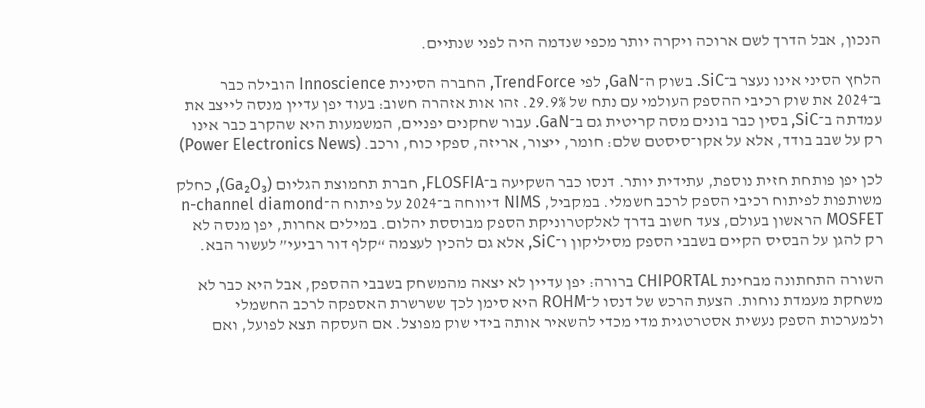הנכון, אבל הדרך לשם ארוכה ויקרה יותר מכפי שנדמה היה לפני שנתיים.

הלחץ הסיני אינו נעצר ב־SiC. בשוק ה־GaN, לפי TrendForce, החברה הסינית Innoscience הובילה כבר ב־2024 את שוק רכיבי ההספק העולמי עם נתח של 29.9%. זהו אות אזהרה חשוב: בעוד יפן עדיין מנסה לייצב את עמדתה ב־SiC, בסין כבר בונים מסה קריטית גם ב־GaN. עבור שחקנים יפניים, המשמעות היא שהקרב כבר אינו רק על שבב בודד, אלא על אקו־סיסטם שלם: חומר, ייצור, אריזה, ספקי כוח, ורכב. (Power Electronics News)

לכן יפן פותחת חזית נוספת, עתידית יותר. דנסו כבר השקיעה ב־FLOSFIA, חברת תחמוצת הגליום (Ga₂O₃), כחלק משותפות לפיתוח רכיבי הספק לרכב חשמלי. במקביל, NIMS דיווחה ב־2024 על פיתוח ה־n-channel diamond MOSFET הראשון בעולם, צעד חשוב בדרך לאלקטרוניקת הספק מבוססת יהלום. במילים אחרות, יפן מנסה לא רק להגן על הבסיס הקיים בשבבי הספק מסיליקון ו־SiC, אלא גם להכין לעצמה “קלף דור רביעי” לעשור הבא.

השורה התחתונה מבחינת CHIPORTAL ברורה: יפן עדיין לא יצאה מהמשחק בשבבי ההספק, אבל היא כבר לא משחקת מעמדת נוחות. הצעת הרכש של דנסו ל־ROHM היא סימן לכך ששרשרת האספקה לרכב החשמלי ולמערכות הספק נעשית אסטרטגית מדי מכדי להשאיר אותה בידי שוק מפוצל. אם העסקה תצא לפועל, ואם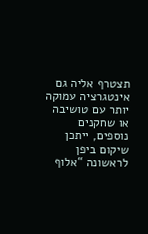תצטרף אליה גם אינטגרציה עמוקה יותר עם טושיבה או שחקנים נוספים, ייתכן שיקום ביפן לראשונה “אלוף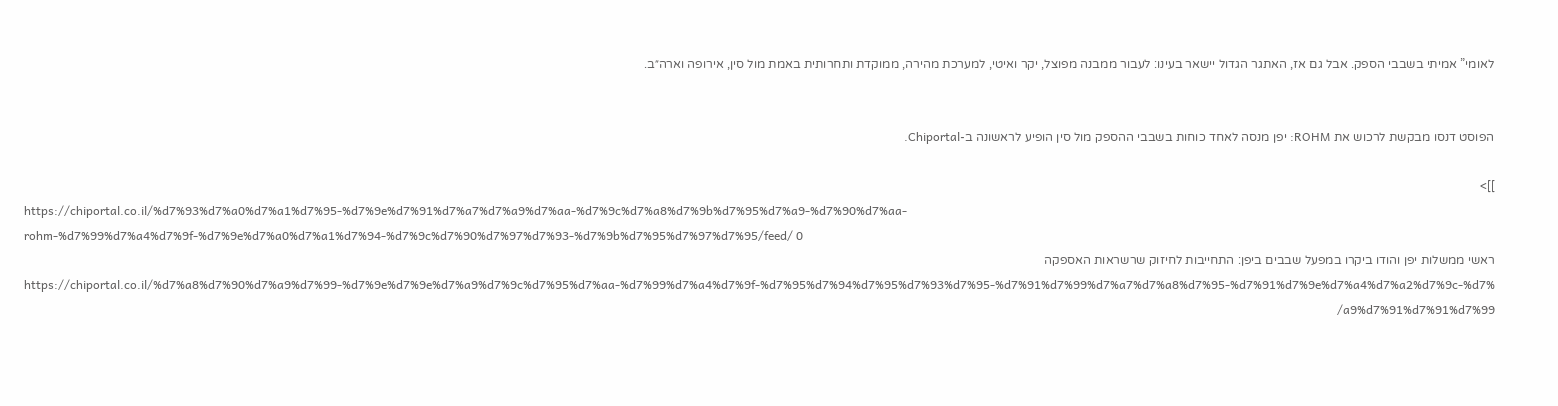לאומי” אמיתי בשבבי הספק. אבל גם אז, האתגר הגדול יישאר בעינו: לעבור ממבנה מפוצל, יקר ואיטי, למערכת מהירה, ממוקדת ותחרותית באמת מול סין, אירופה וארה״ב.


הפוסט דנסו מבקשת לרכוש את ROHM: יפן מנסה לאחד כוחות בשבבי ההספק מול סין הופיע לראשונה ב-Chiportal.

]]>
https://chiportal.co.il/%d7%93%d7%a0%d7%a1%d7%95-%d7%9e%d7%91%d7%a7%d7%a9%d7%aa-%d7%9c%d7%a8%d7%9b%d7%95%d7%a9-%d7%90%d7%aa-rohm-%d7%99%d7%a4%d7%9f-%d7%9e%d7%a0%d7%a1%d7%94-%d7%9c%d7%90%d7%97%d7%93-%d7%9b%d7%95%d7%97%d7%95/feed/ 0
ראשי ממשלות יפן והודו ביקרו במפעל שבבים ביפן: התחייבות לחיזוק שרשראות האספקה https://chiportal.co.il/%d7%a8%d7%90%d7%a9%d7%99-%d7%9e%d7%9e%d7%a9%d7%9c%d7%95%d7%aa-%d7%99%d7%a4%d7%9f-%d7%95%d7%94%d7%95%d7%93%d7%95-%d7%91%d7%99%d7%a7%d7%a8%d7%95-%d7%91%d7%9e%d7%a4%d7%a2%d7%9c-%d7%a9%d7%91%d7%91%d7%99/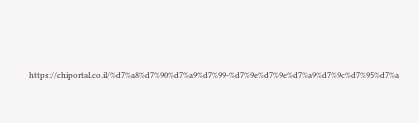https://chiportal.co.il/%d7%a8%d7%90%d7%a9%d7%99-%d7%9e%d7%9e%d7%a9%d7%9c%d7%95%d7%a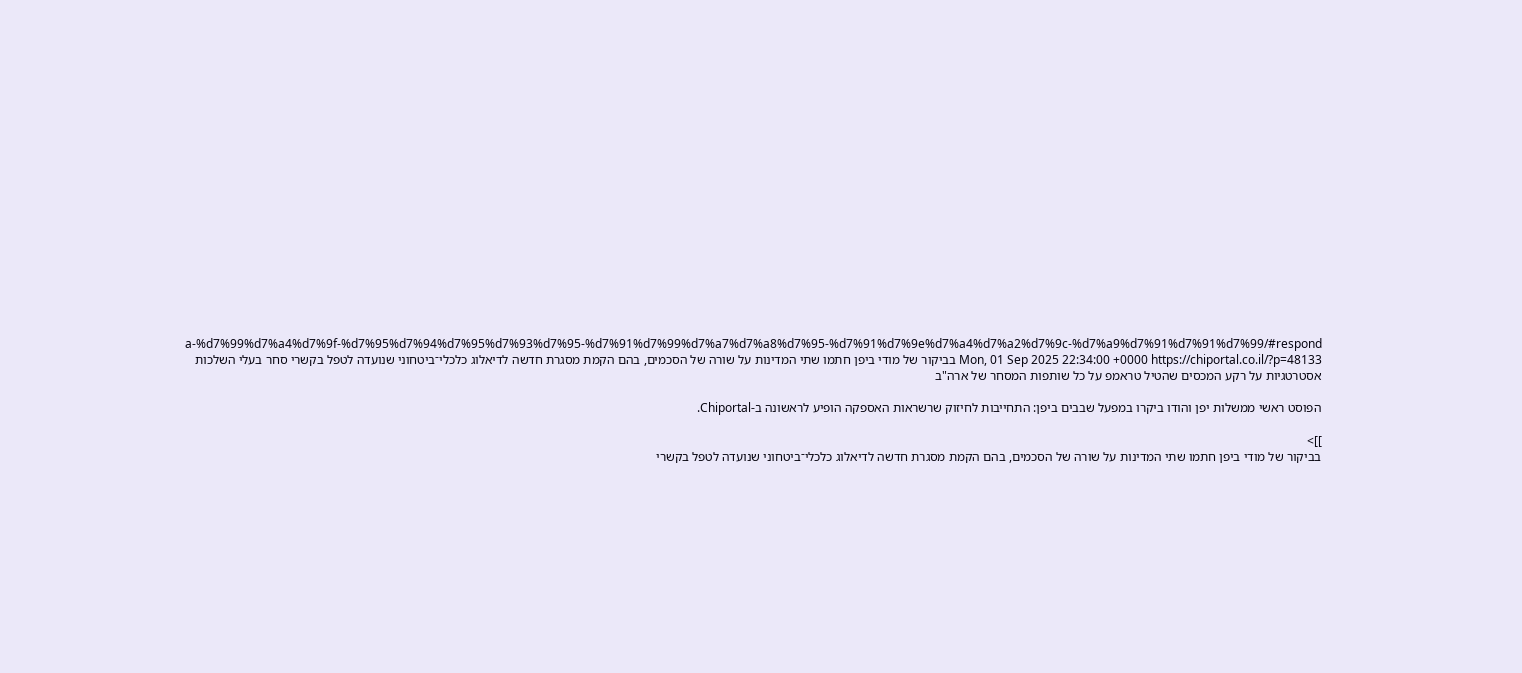a-%d7%99%d7%a4%d7%9f-%d7%95%d7%94%d7%95%d7%93%d7%95-%d7%91%d7%99%d7%a7%d7%a8%d7%95-%d7%91%d7%9e%d7%a4%d7%a2%d7%9c-%d7%a9%d7%91%d7%91%d7%99/#respond Mon, 01 Sep 2025 22:34:00 +0000 https://chiportal.co.il/?p=48133 בביקור של מודי ביפן חתמו שתי המדינות על שורה של הסכמים, בהם הקמת מסגרת חדשה לדיאלוג כלכלי־ביטחוני שנועדה לטפל בקשרי סחר בעלי השלכות אסטרטגיות על רקע המכסים שהטיל טראמפ על כל שותפות המסחר של ארה"ב

הפוסט ראשי ממשלות יפן והודו ביקרו במפעל שבבים ביפן: התחייבות לחיזוק שרשראות האספקה הופיע לראשונה ב-Chiportal.

]]>
בביקור של מודי ביפן חתמו שתי המדינות על שורה של הסכמים, בהם הקמת מסגרת חדשה לדיאלוג כלכלי־ביטחוני שנועדה לטפל בקשרי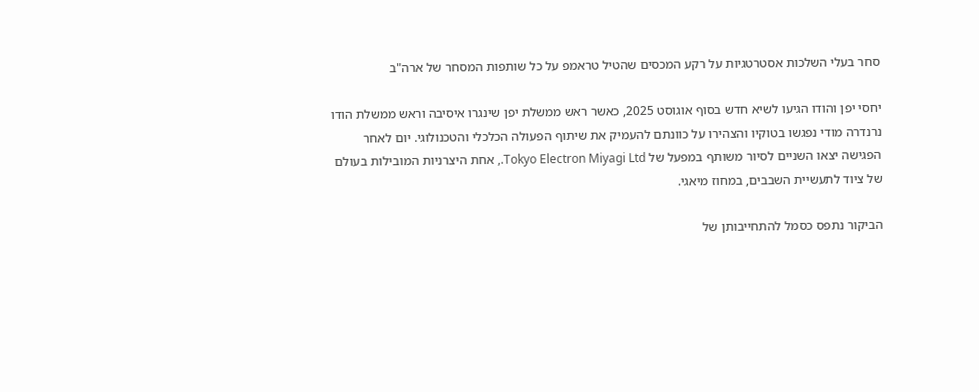סחר בעלי השלכות אסטרטגיות על רקע המכסים שהטיל טראמפ על כל שותפות המסחר של ארה"ב

יחסי יפן והודו הגיעו לשיא חדש בסוף אוגוסט 2025, כאשר ראש ממשלת יפן שינגרו איסיבה וראש ממשלת הודו נרנדרה מודי נפגשו בטוקיו והצהירו על כוונתם להעמיק את שיתוף הפעולה הכלכלי והטכנולוגי. יום לאחר הפגישה יצאו השניים לסיור משותף במפעל של Tokyo Electron Miyagi Ltd., אחת היצרניות המובילות בעולם של ציוד לתעשיית השבבים, במחוז מיאגי.

הביקור נתפס כסמל להתחייבותן של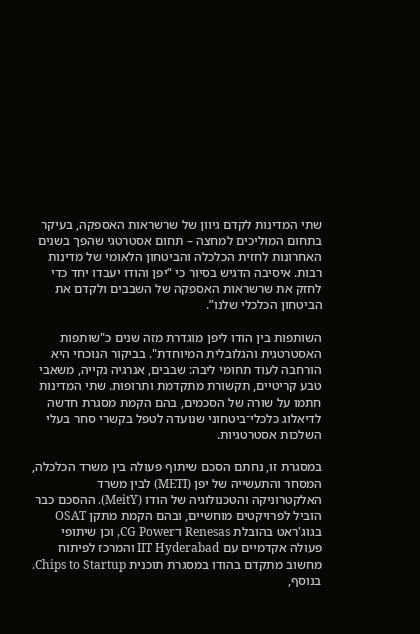שתי המדינות לקדם גיוון של שרשראות האספקה, בעיקר בתחום המוליכים למחצה – תחום אסטרטגי שהפך בשנים האחרונות לחזית הכלכלה והביטחון הלאומי של מדינות רבות. איסיבה הדגיש בסיור כי “יפן והודו יעבדו יחד כדי לחזק את שרשראות האספקה של השבבים ולקדם את הביטחון הכלכלי שלנו”.

השותפות בין הודו ליפן מוגדרת מזה שנים כ"שותפות האסטרטגית והגלובלית המיוחדת". בביקור הנוכחי היא הורחבה לעוד תחומי ליבה: שבבים, אנרגיה נקייה, משאבי טבע קריטיים, תקשורת מתקדמת ותרופות. שתי המדינות חתמו על שורה של הסכמים, בהם הקמת מסגרת חדשה לדיאלוג כלכלי־ביטחוני שנועדה לטפל בקשרי סחר בעלי השלכות אסטרטגיות.

במסגרת זו, נחתם הסכם שיתוף פעולה בין משרד הכלכלה, המסחר והתעשייה של יפן (METI) לבין משרד האלקטרוניקה והטכנולוגיה של הודו (MeitY). ההסכם כבר הוביל לפרויקטים מוחשיים, ובהם הקמת מתקן OSAT בגוג'ראט בהובלת Renesas ו־CG Power, וכן שיתופי פעולה אקדמיים עם IIT Hyderabad והמרכז לפיתוח מחשוב מתקדם בהודו במסגרת תוכנית Chips to Startup. בנוסף,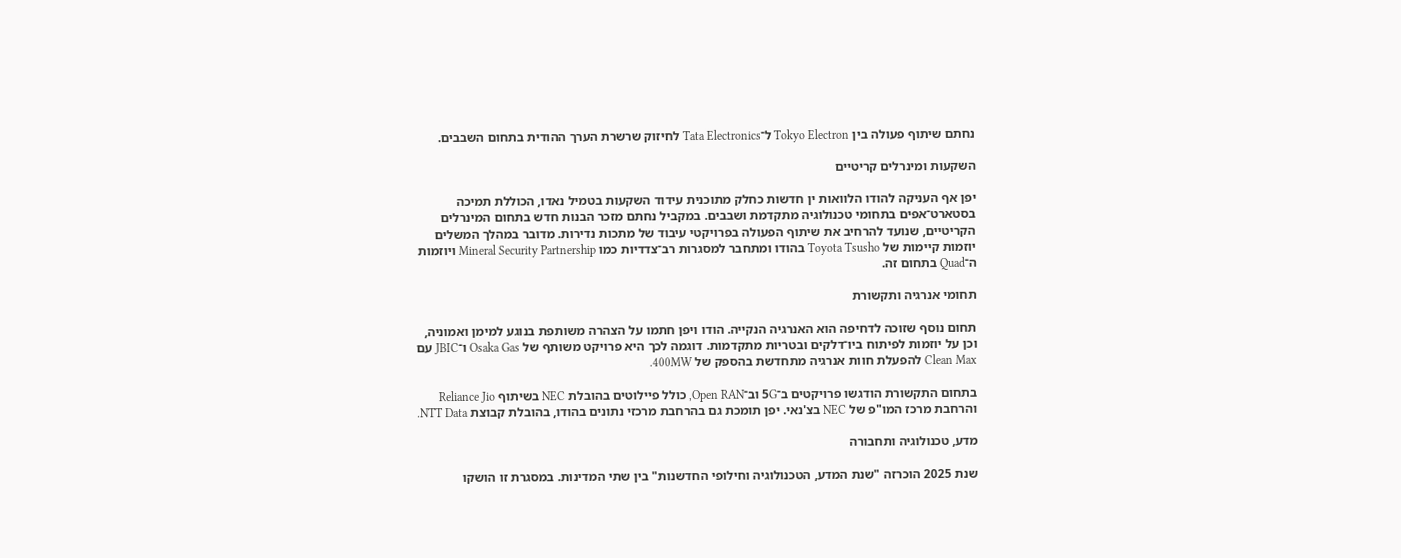נחתם שיתוף פעולה בין Tokyo Electron ל־Tata Electronics לחיזוק שרשרת הערך ההודית בתחום השבבים.

השקעות ומינרלים קריטיים

יפן אף העניקה להודו הלוואות ין חדשות כחלק מתוכנית עידוד השקעות בטמיל נאדו, הכוללת תמיכה בסטארט־אפים בתחומי טכנולוגיה מתקדמת ושבבים. במקביל נחתם מזכר הבנות חדש בתחום המינרלים הקריטיים, שנועד להרחיב את שיתוף הפעולה בפרויקטי עיבוד של מתכות נדירות. מדובר במהלך המשלים יוזמות קיימות של Toyota Tsusho בהודו ומתחבר למסגרות רב־צדדיות כמו Mineral Security Partnership ויוזמות ה־Quad בתחום זה.

תחומי אנרגיה ותקשורת

תחום נוסף שזוכה לדחיפה הוא האנרגיה הנקייה. הודו ויפן חתמו על הצהרה משותפת בנוגע למימן ואמוניה, וכן על יוזמות לפיתוח ביו־דלקים ובטריות מתקדמות. דוגמה לכך היא פרויקט משותף של Osaka Gas ו־JBIC עם Clean Max להפעלת חוות אנרגיה מתחדשת בהספק של 400MW.

בתחום התקשורת הודגשו פרויקטים ב־5G וב־Open RAN, כולל פיילוטים בהובלת NEC בשיתוף Reliance Jio והרחבת מרכז המו"פ של NEC בצ'נאי. יפן תומכת גם בהרחבת מרכזי נתונים בהודו, בהובלת קבוצת NTT Data.

מדע, טכנולוגיה ותחבורה

שנת 2025 הוכרזה "שנת המדע, הטכנולוגיה וחילופי החדשנות" בין שתי המדינות. במסגרת זו הושקו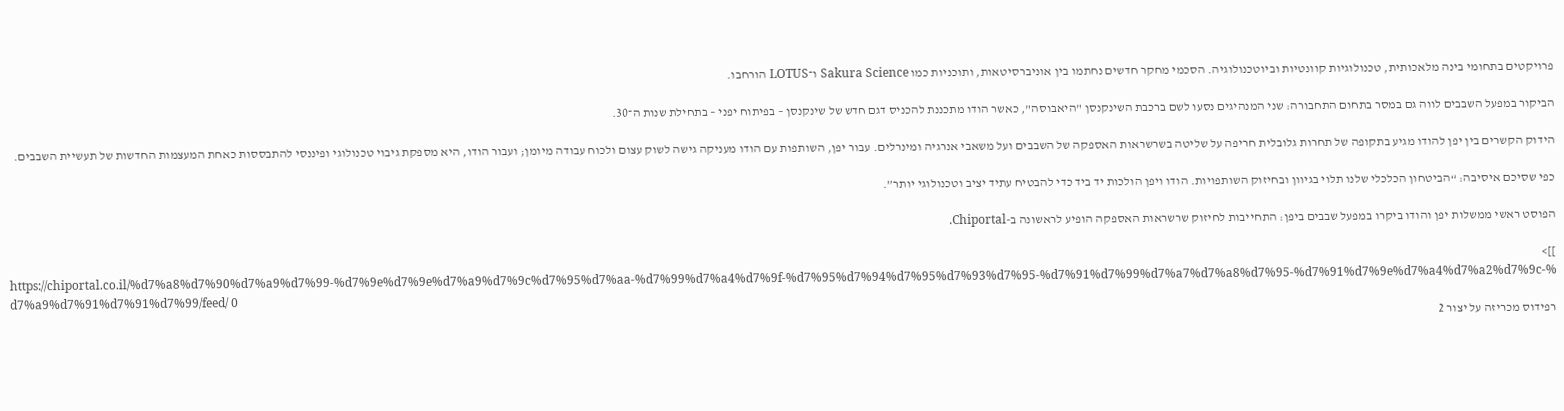פרויקטים בתחומי בינה מלאכותית, טכנולוגיות קוונטיות וביוטכנולוגיה. הסכמי מחקר חדשים נחתמו בין אוניברסיטאות, ותוכניות כמו Sakura Science ו־LOTUS הורחבו.

הביקור במפעל השבבים לווה גם במסר בתחום התחבורה: שני המנהיגים נסעו לשם ברכבת השינקנסן "היאבוסה", כאשר הודו מתכננת להכניס דגם חדש של שינקנסן – בפיתוח יפני – בתחילת שנות ה־30.

הידוק הקשרים בין יפן להודו מגיע בתקופה של תחרות גלובלית חריפה על שליטה בשרשראות האספקה של השבבים ועל משאבי אנרגיה ומינרלים. עבור יפן, השותפות עם הודו מעניקה גישה לשוק עצום ולכוח עבודה מיומן; ועבור הודו, היא מספקת גיבוי טכנולוגי ופיננסי להתבססות כאחת המעצמות החדשות של תעשיית השבבים.

כפי שסיכם איסיבה: “הביטחון הכלכלי שלנו תלוי בגיוון ובחיזוק השותפויות. הודו ויפן הולכות יד ביד כדי להבטיח עתיד יציב וטכנולוגי יותר”.

הפוסט ראשי ממשלות יפן והודו ביקרו במפעל שבבים ביפן: התחייבות לחיזוק שרשראות האספקה הופיע לראשונה ב-Chiportal.

]]>
https://chiportal.co.il/%d7%a8%d7%90%d7%a9%d7%99-%d7%9e%d7%9e%d7%a9%d7%9c%d7%95%d7%aa-%d7%99%d7%a4%d7%9f-%d7%95%d7%94%d7%95%d7%93%d7%95-%d7%91%d7%99%d7%a7%d7%a8%d7%95-%d7%91%d7%9e%d7%a4%d7%a2%d7%9c-%d7%a9%d7%91%d7%91%d7%99/feed/ 0
רפידוס מכריזה על יצור 2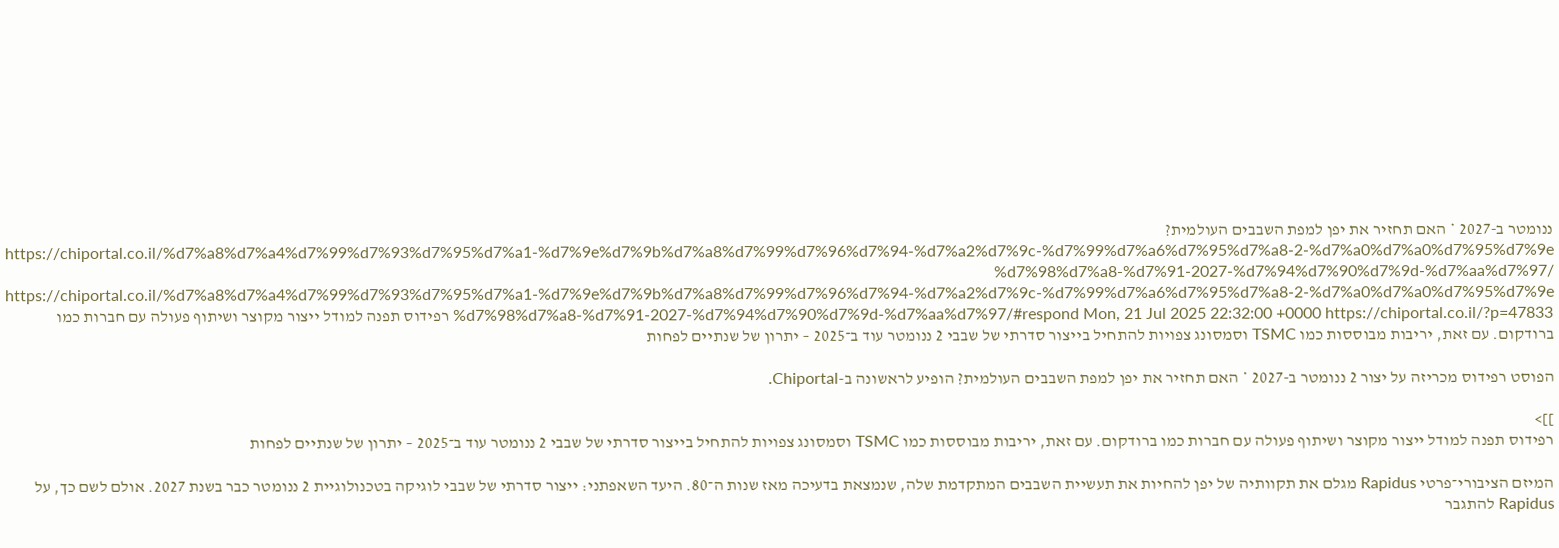ננומטר ב-2027 * האם תחזיר את יפן למפת השבבים העולמית? https://chiportal.co.il/%d7%a8%d7%a4%d7%99%d7%93%d7%95%d7%a1-%d7%9e%d7%9b%d7%a8%d7%99%d7%96%d7%94-%d7%a2%d7%9c-%d7%99%d7%a6%d7%95%d7%a8-2-%d7%a0%d7%a0%d7%95%d7%9e%d7%98%d7%a8-%d7%91-2027-%d7%94%d7%90%d7%9d-%d7%aa%d7%97/ https://chiportal.co.il/%d7%a8%d7%a4%d7%99%d7%93%d7%95%d7%a1-%d7%9e%d7%9b%d7%a8%d7%99%d7%96%d7%94-%d7%a2%d7%9c-%d7%99%d7%a6%d7%95%d7%a8-2-%d7%a0%d7%a0%d7%95%d7%9e%d7%98%d7%a8-%d7%91-2027-%d7%94%d7%90%d7%9d-%d7%aa%d7%97/#respond Mon, 21 Jul 2025 22:32:00 +0000 https://chiportal.co.il/?p=47833 רפידוס תפנה למודל ייצור מקוצר ושיתוף פעולה עם חברות כמו ברודקום. עם זאת, יריבות מבוססות כמו TSMC וסמסונג צפויות להתחיל בייצור סדרתי של שבבי 2 ננומטר עוד ב־2025 – יתרון של שנתיים לפחות

הפוסט רפידוס מכריזה על יצור 2 ננומטר ב-2027 * האם תחזיר את יפן למפת השבבים העולמית? הופיע לראשונה ב-Chiportal.

]]>
רפידוס תפנה למודל ייצור מקוצר ושיתוף פעולה עם חברות כמו ברודקום. עם זאת, יריבות מבוססות כמו TSMC וסמסונג צפויות להתחיל בייצור סדרתי של שבבי 2 ננומטר עוד ב־2025 – יתרון של שנתיים לפחות

המיזם הציבורי־פרטי Rapidus מגלם את תקוותיה של יפן להחיות את תעשיית השבבים המתקדמת שלה, שנמצאת בדעיכה מאז שנות ה־80. היעד השאפתני: ייצור סדרתי של שבבי לוגיקה בטכנולוגיית 2 ננומטר כבר בשנת 2027. אולם לשם כך, על Rapidus להתגבר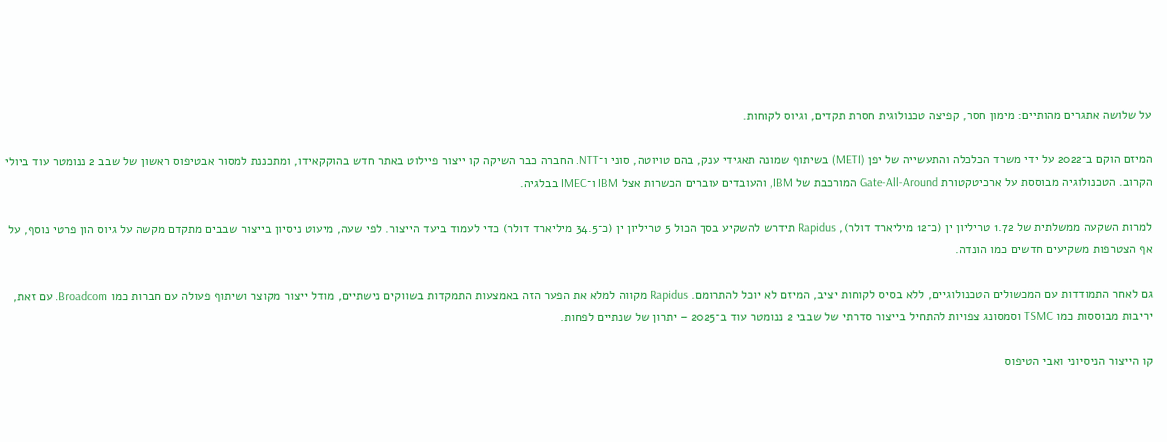על שלושה אתגרים מהותיים: מימון חסר, קפיצה טכנולוגית חסרת תקדים, וגיוס לקוחות.

המיזם הוקם ב־2022 על ידי משרד הכלכלה והתעשייה של יפן (METI) בשיתוף שמונה תאגידי ענק, בהם טויוטה, סוני ו־NTT. החברה כבר השיקה קו ייצור פיילוט באתר חדש בהוקקאידו, ומתכננת למסור אבטיפוס ראשון של שבב 2 ננומטר עוד ביולי הקרוב. הטכנולוגיה מבוססת על ארכיטקטורת Gate-All-Around המורכבת של IBM, והעובדים עוברים הכשרות אצל IBM ו־IMEC בבלגיה.

למרות השקעה ממשלתית של 1.72 טריליון ין (כ־12 מיליארד דולר), Rapidus תידרש להשקיע בסך הכול 5 טריליון ין (כ־34.5 מיליארד דולר) כדי לעמוד ביעד הייצור. לפי שעה, מיעוט ניסיון בייצור שבבים מתקדם מקשה על גיוס הון פרטי נוסף, על אף הצטרפות משקיעים חדשים כמו הונדה.

גם לאחר התמודדות עם המכשולים הטכנולוגיים, ללא בסיס לקוחות יציב, המיזם לא יוכל להתרומם. Rapidus מקווה למלא את הפער הזה באמצעות התמקדות בשווקים נישתיים, מודל ייצור מקוצר ושיתוף פעולה עם חברות כמו Broadcom. עם זאת, יריבות מבוססות כמו TSMC וסמסונג צפויות להתחיל בייצור סדרתי של שבבי 2 ננומטר עוד ב־2025 – יתרון של שנתיים לפחות.

קו הייצור הניסיוני ואבי הטיפוס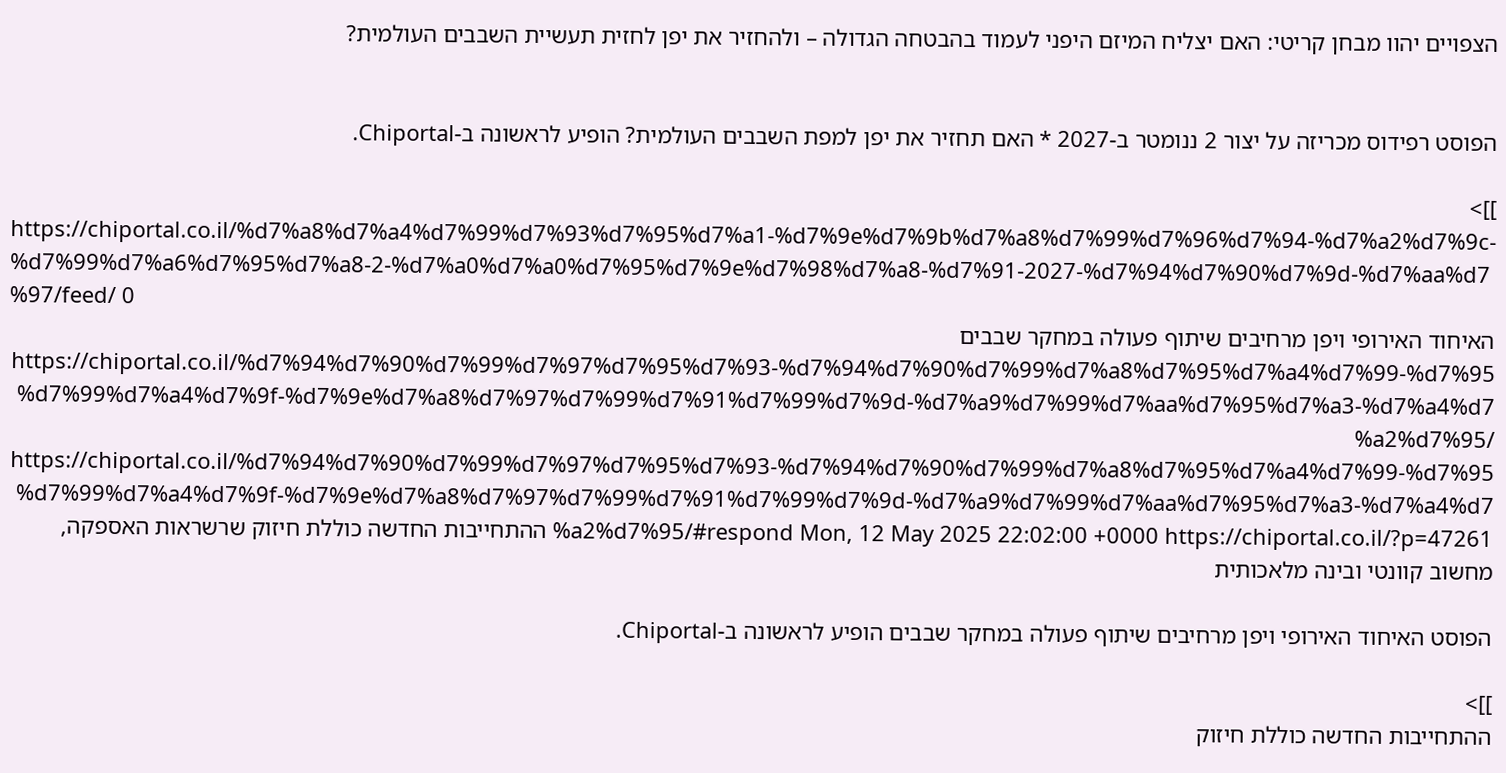הצפויים יהוו מבחן קריטי: האם יצליח המיזם היפני לעמוד בהבטחה הגדולה – ולהחזיר את יפן לחזית תעשיית השבבים העולמית?


הפוסט רפידוס מכריזה על יצור 2 ננומטר ב-2027 * האם תחזיר את יפן למפת השבבים העולמית? הופיע לראשונה ב-Chiportal.

]]>
https://chiportal.co.il/%d7%a8%d7%a4%d7%99%d7%93%d7%95%d7%a1-%d7%9e%d7%9b%d7%a8%d7%99%d7%96%d7%94-%d7%a2%d7%9c-%d7%99%d7%a6%d7%95%d7%a8-2-%d7%a0%d7%a0%d7%95%d7%9e%d7%98%d7%a8-%d7%91-2027-%d7%94%d7%90%d7%9d-%d7%aa%d7%97/feed/ 0
האיחוד האירופי ויפן מרחיבים שיתוף פעולה במחקר שבבים https://chiportal.co.il/%d7%94%d7%90%d7%99%d7%97%d7%95%d7%93-%d7%94%d7%90%d7%99%d7%a8%d7%95%d7%a4%d7%99-%d7%95%d7%99%d7%a4%d7%9f-%d7%9e%d7%a8%d7%97%d7%99%d7%91%d7%99%d7%9d-%d7%a9%d7%99%d7%aa%d7%95%d7%a3-%d7%a4%d7%a2%d7%95/ https://chiportal.co.il/%d7%94%d7%90%d7%99%d7%97%d7%95%d7%93-%d7%94%d7%90%d7%99%d7%a8%d7%95%d7%a4%d7%99-%d7%95%d7%99%d7%a4%d7%9f-%d7%9e%d7%a8%d7%97%d7%99%d7%91%d7%99%d7%9d-%d7%a9%d7%99%d7%aa%d7%95%d7%a3-%d7%a4%d7%a2%d7%95/#respond Mon, 12 May 2025 22:02:00 +0000 https://chiportal.co.il/?p=47261 ההתחייבות החדשה כוללת חיזוק שרשראות האספקה, מחשוב קוונטי ובינה מלאכותית

הפוסט האיחוד האירופי ויפן מרחיבים שיתוף פעולה במחקר שבבים הופיע לראשונה ב-Chiportal.

]]>
ההתחייבות החדשה כוללת חיזוק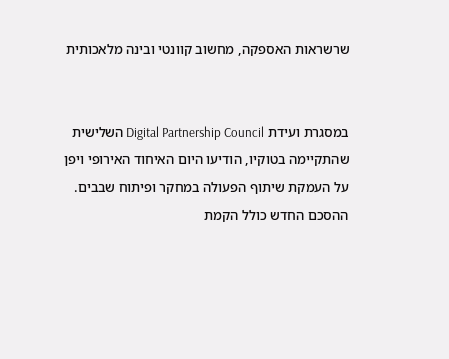שרשראות האספקה, מחשוב קוונטי ובינה מלאכותית


במסגרת ועידת Digital Partnership Council השלישית שהתקיימה בטוקיו, הודיעו היום האיחוד האירופי ויפן על העמקת שיתוף הפעולה במחקר ופיתוח שבבים. ההסכם החדש כולל הקמת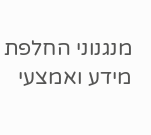מנגנוני החלפת מידע ואמצעי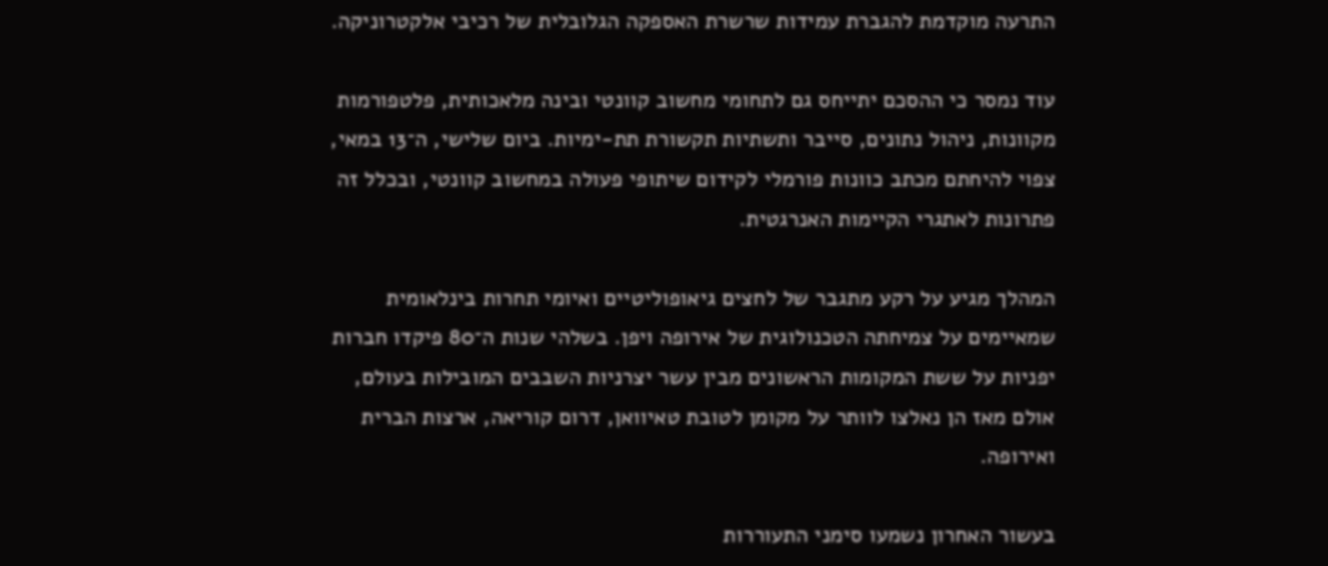התרעה מוקדמת להגברת עמידות שרשרת האספקה הגלובלית של רכיבי אלקטרוניקה.

עוד נמסר כי ההסכם יתייחס גם לתחומי מחשוב קוונטי ובינה מלאכותית, פלטפורמות מקוונות, ניהול נתונים, סייבר ותשתיות תקשורת תת-ימיות. ביום שלישי, ה־13 במאי, צפוי להיחתם מכתב כוונות פורמלי לקידום שיתופי פעולה במחשוב קוונטי, ובכלל זה פתרונות לאתגרי הקיימות האנרגטית.

המהלך מגיע על רקע מתגבר של לחצים גיאופוליטיים ואיומי תחרות בינלאומית שמאיימים על צמיחתה הטכנולוגית של אירופה ויפן. בשלהי שנות ה־80 פיקדו חברות יפניות על ששת המקומות הראשונים מבין עשר יצרניות השבבים המובילות בעולם, אולם מאז הן נאלצו לוותר על מקומן לטובת טאיוואן, דרום קוריאה, ארצות הברית ואירופה.

בעשור האחרון נשמעו סימני התעוררות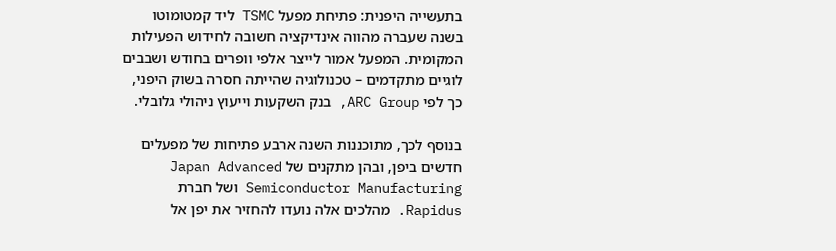בתעשייה היפנית: פתיחת מפעל TSMC ליד קמטומוטו בשנה שעברה מהווה אינדיקציה חשובה לחידוש הפעילות המקומית. המפעל אמור לייצר אלפי וופרים בחודש ושבבים לוגיים מתקדמים – טכנולוגיה שהייתה חסרה בשוק היפני, כך לפי ARC Group, בנק השקעות וייעוץ ניהולי גלובלי.

בנוסף לכך, מתוכננות השנה ארבע פתיחות של מפעלים חדשים ביפן, ובהן מתקנים של Japan Advanced Semiconductor Manufacturing ושל חברת Rapidus. מהלכים אלה נועדו להחזיר את יפן אל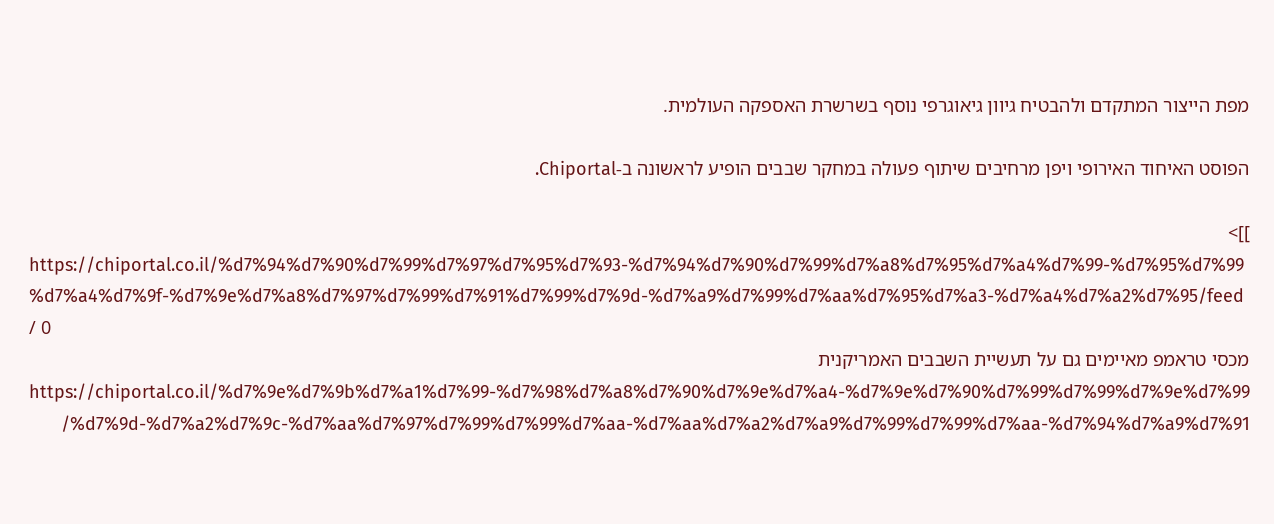מפת הייצור המתקדם ולהבטיח גיוון גיאוגרפי נוסף בשרשרת האספקה העולמית.

הפוסט האיחוד האירופי ויפן מרחיבים שיתוף פעולה במחקר שבבים הופיע לראשונה ב-Chiportal.

]]>
https://chiportal.co.il/%d7%94%d7%90%d7%99%d7%97%d7%95%d7%93-%d7%94%d7%90%d7%99%d7%a8%d7%95%d7%a4%d7%99-%d7%95%d7%99%d7%a4%d7%9f-%d7%9e%d7%a8%d7%97%d7%99%d7%91%d7%99%d7%9d-%d7%a9%d7%99%d7%aa%d7%95%d7%a3-%d7%a4%d7%a2%d7%95/feed/ 0
מכסי טראמפ מאיימים גם על תעשיית השבבים האמריקנית https://chiportal.co.il/%d7%9e%d7%9b%d7%a1%d7%99-%d7%98%d7%a8%d7%90%d7%9e%d7%a4-%d7%9e%d7%90%d7%99%d7%99%d7%9e%d7%99%d7%9d-%d7%a2%d7%9c-%d7%aa%d7%97%d7%99%d7%99%d7%aa-%d7%aa%d7%a2%d7%a9%d7%99%d7%99%d7%aa-%d7%94%d7%a9%d7%91/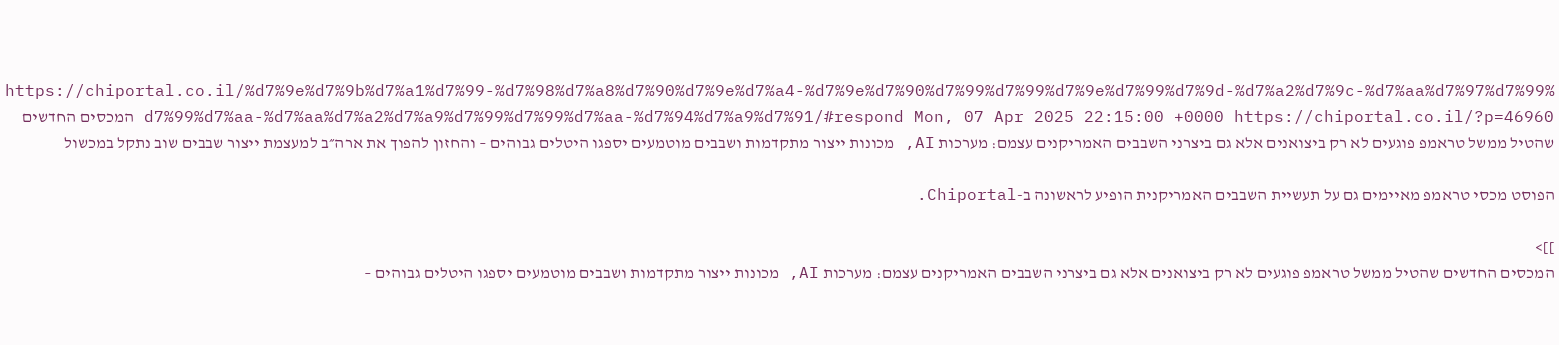https://chiportal.co.il/%d7%9e%d7%9b%d7%a1%d7%99-%d7%98%d7%a8%d7%90%d7%9e%d7%a4-%d7%9e%d7%90%d7%99%d7%99%d7%9e%d7%99%d7%9d-%d7%a2%d7%9c-%d7%aa%d7%97%d7%99%d7%99%d7%aa-%d7%aa%d7%a2%d7%a9%d7%99%d7%99%d7%aa-%d7%94%d7%a9%d7%91/#respond Mon, 07 Apr 2025 22:15:00 +0000 https://chiportal.co.il/?p=46960 המכסים החדשים שהטיל ממשל טראמפ פוגעים לא רק ביצואנים אלא גם ביצרני השבבים האמריקנים עצמם: מערכות AI, מכונות ייצור מתקדמות ושבבים מוטמעים יספגו היטלים גבוהים – והחזון להפוך את ארה״ב למעצמת ייצור שבבים שוב נתקל במכשול

הפוסט מכסי טראמפ מאיימים גם על תעשיית השבבים האמריקנית הופיע לראשונה ב-Chiportal.

]]>
המכסים החדשים שהטיל ממשל טראמפ פוגעים לא רק ביצואנים אלא גם ביצרני השבבים האמריקנים עצמם: מערכות AI, מכונות ייצור מתקדמות ושבבים מוטמעים יספגו היטלים גבוהים –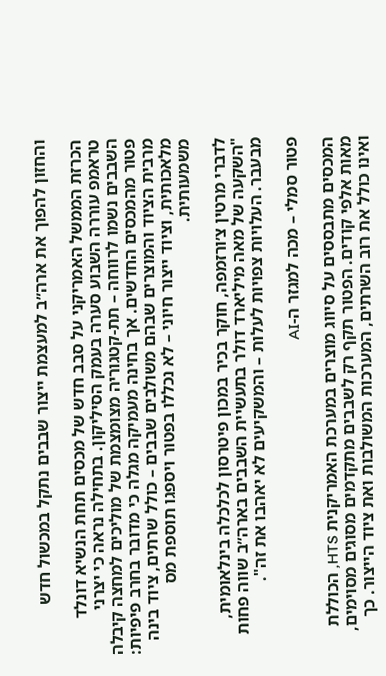והחזון להפוך את ארה״ב למעצמת ייצור שבבים נתקל במכשול חדש

הכרזת הממשל האמריקני על סבב חדש של מכסים תחת הנשיא דונלד טראמפ עוררה השבוע סערה בעמק הסיליקון. בתחילה נראה כי יצרני השבבים נשמו לרווחה – תת-קטגוריה מצומצמת של מוליכים למחצה קיבלה פטור מהמכסים החדשים. אך בחינה מעמיקה מגלה כי מדובר בחרב פיפיות: מרבית הציוד והמוצרים שבהם משולבים שבבים – כולל שרתים, ציוד בינה מלאכותית, וציוד ייצור חיוני – לא נכללו בפטור ויספגו תוספת מס משמעותית.

לדברי מרטין צ׳ורזמפה, חוקר בכיר במכון פיטרסון לכלכלה בינלאומית, "השקעה של מאה מיליארד דולר בתעשיית השבבים בארה״ב שווה פחות מבעבר. העלויות צפויות לעלות – והמשקיעים לא יאהבו את זה".

פטור סמלי – מכה למגזר ה-AI

המכסים מתבססים על סיווג מוצרים במערכת האמריקנית HTS, הכוללת מאות אלפי קודים. הפטור תקף רק לשבבים מתקדמים מסוגים מסוימים, ואינו כולל את רוב השרתים, המערכות המשולבות ואת ציוד הייצור. כך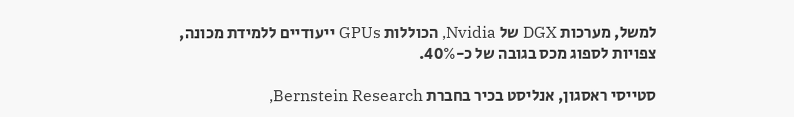למשל, מערכות DGX של Nvidia, הכוללות GPUs ייעודיים ללמידת מכונה, צפויות לספוג מכס בגובה של כ-40%.

סטייסי ראסגון, אנליסט בכיר בחברת Bernstein Research,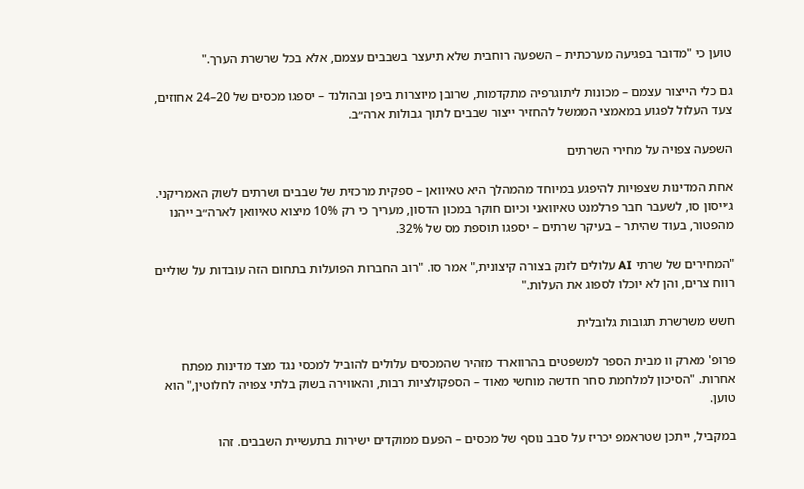טוען כי "מדובר בפגיעה מערכתית – השפעה רוחבית שלא תיעצר בשבבים עצמם, אלא בכל שרשרת הערך."

גם כלי הייצור עצמם – מכונות ליתוגרפיה מתקדמות, שרובן מיוצרות ביפן ובהולנד – יספגו מכסים של 20–24 אחוזים, צעד העלול לפגוע במאמצי הממשל להחזיר ייצור שבבים לתוך גבולות ארה״ב.

השפעה צפויה על מחירי השרתים

אחת המדינות שצפויות להיפגע במיוחד מהמהלך היא טאיוואן – ספקית מרכזית של שבבים ושרתים לשוק האמריקני. ג׳ייסון סו, לשעבר חבר פרלמנט טאיוואני וכיום חוקר במכון הדסון, מעריך כי רק 10% מיצוא טאיוואן לארה״ב ייהנו מהפטור, בעוד שהיתר – בעיקר שרתים – יספגו תוספת מס של 32%.

"המחירים של שרתי AI עלולים לזנק בצורה קיצונית," אמר סו. "רוב החברות הפועלות בתחום הזה עובדות על שוליים רווח צרים, והן לא יוכלו לספוג את העלות."

חשש משרשרת תגובות גלובלית

פרופ' מארק וו מבית הספר למשפטים בהרווארד מזהיר שהמכסים עלולים להוביל למכסי נגד מצד מדינות מפתח אחרות. "הסיכון למלחמת סחר חדשה מוחשי מאוד – הספקולציות רבות, והאווירה בשוק בלתי צפויה לחלוטין," הוא טוען.

במקביל, ייתכן שטראמפ יכריז על סבב נוסף של מכסים – הפעם ממוקדים ישירות בתעשיית השבבים. זהו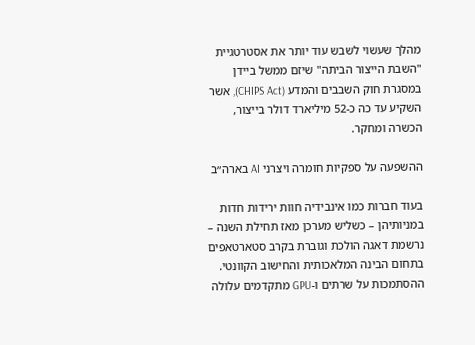מהלך שעשוי לשבש עוד יותר את אסטרטגיית "השבת הייצור הביתה" שיזם ממשל ביידן במסגרת חוק השבבים והמדע (CHIPS Act), אשר השקיע עד כה כ-52 מיליארד דולר בייצור, הכשרה ומחקר.

ההשפעה על ספקיות חומרה ויצרני AI בארה״ב

בעוד חברות כמו אינבידיה חוות ירידות חדות במניותיהן – כשליש מערכן מאז תחילת השנה – נרשמת דאגה הולכת וגוברת בקרב סטארטאפים בתחום הבינה המלאכותית והחישוב הקוונטי. ההסתמכות על שרתים ו-GPU מתקדמים עלולה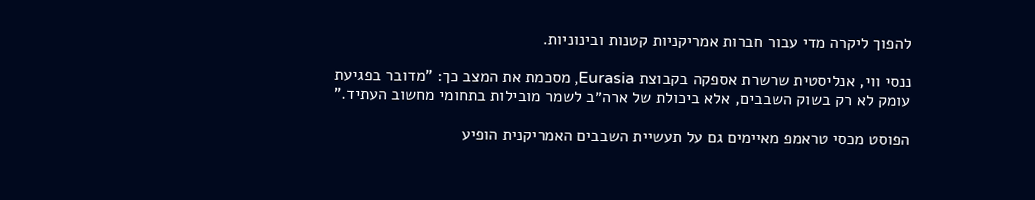להפוך ליקרה מדי עבור חברות אמריקניות קטנות ובינוניות.

ננסי ווי, אנליסטית שרשרת אספקה בקבוצת Eurasia, מסכמת את המצב כך: "מדובר בפגיעת עומק לא רק בשוק השבבים, אלא ביכולת של ארה״ב לשמר מובילות בתחומי מחשוב העתיד."

הפוסט מכסי טראמפ מאיימים גם על תעשיית השבבים האמריקנית הופיע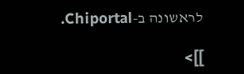לראשונה ב-Chiportal.

]]>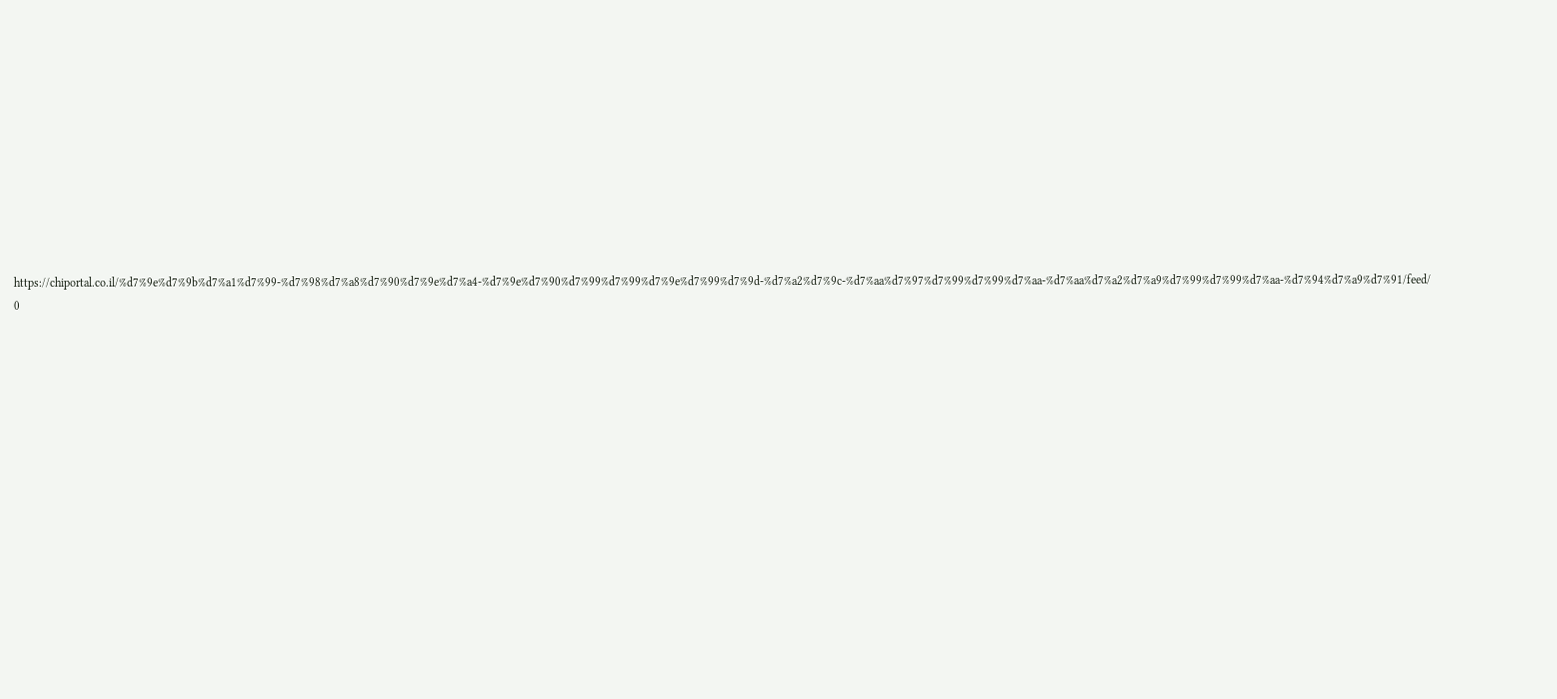https://chiportal.co.il/%d7%9e%d7%9b%d7%a1%d7%99-%d7%98%d7%a8%d7%90%d7%9e%d7%a4-%d7%9e%d7%90%d7%99%d7%99%d7%9e%d7%99%d7%9d-%d7%a2%d7%9c-%d7%aa%d7%97%d7%99%d7%99%d7%aa-%d7%aa%d7%a2%d7%a9%d7%99%d7%99%d7%aa-%d7%94%d7%a9%d7%91/feed/ 0